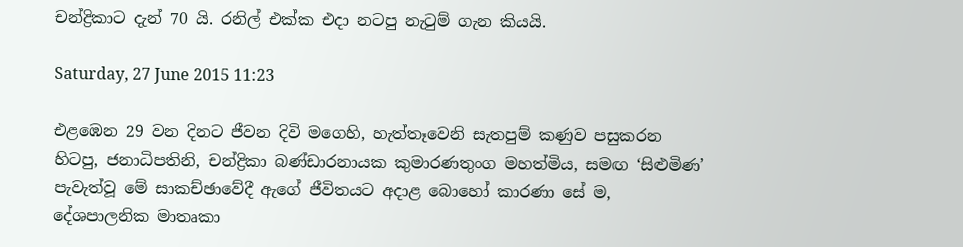චන්ද්‍රිකාට දැන් 70 යි. රනිල් එක්ක එදා නටපු නැ‍ටුම් ගැන කියයි.

Saturday, 27 June 2015 11:23

එළඹෙන 29 වන දිනට ජීවන දිවි මගෙහි, හැත්තෑවෙනි සැතපුම් කණුව පසුකරන හිටපු, ජනාධිපතිනි, චන්ද්‍රිකා බණ්ඩාරනායක කුමාරණතුංග මහත්මිය, සමඟ ‘සිළුමිණ’ පැවැත්වූ මේ සාකච්ඡාවේදී ඇගේ ජීවිතයට අදාළ බොහෝ කාරණා සේ ම, දේශපාලනික මාතෘකා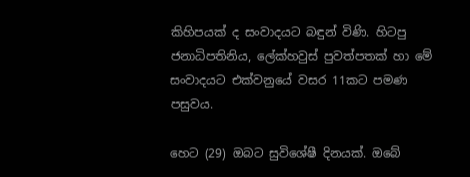කිහිපයක් ද සංවාදයට බඳුන් විණි. හිටපු ජනාධිපතිනිය, ලේක්හවුස් පුවත්පතක් හා මේ සංවාදයට එක්වනුයේ වසර 11කට පමණ පසුවය.

හෙට (29) ඔබට සුවිශේෂී දිනයක්. ඔබේ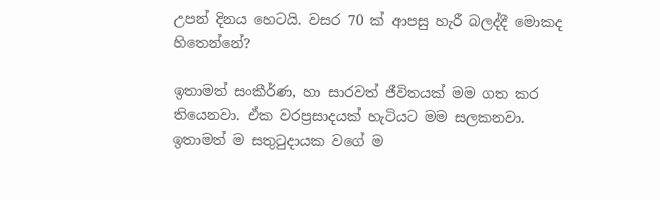උපන් දිනය හෙටයි. වසර 70 ක් ආපසු හැරී බලද්දී මොකද හිතෙන්නේ?

ඉතාමත් සංකීර්ණ, හා සාරවත් ජීවිතයක් මම ගත කර තියෙනවා‍. ඒක වරප්‍රසාදයක් හැටියට මම සලකනවා. ඉතාමත් ම සතුටුදායක වගේ ම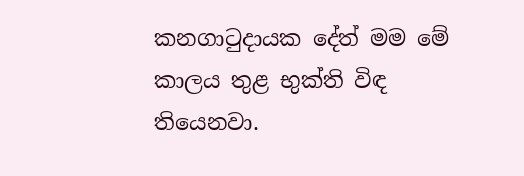කනගාටුදායක දේත් මම මේ කාලය තුළ භුක්ති විඳ තියෙනවා.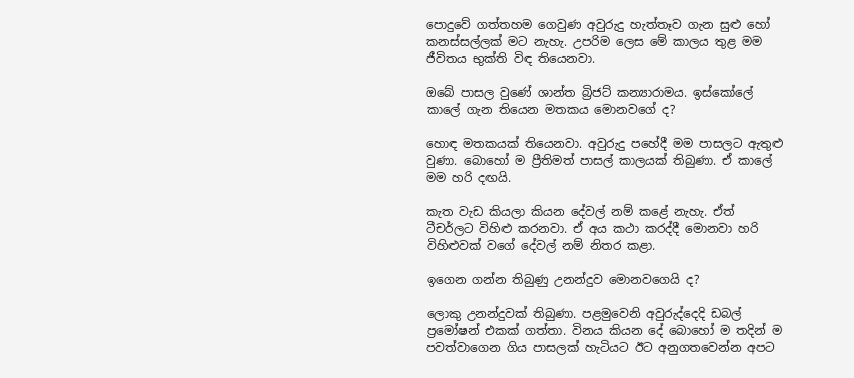පොදුවේ ගත්තහම ගෙවුණ අවුරුදු හැත්තෑව ගැන සුළු හෝ කනස්සල්ලක් මට නැහැ. උපරිම ලෙස මේ කාලය තුළ මම ජීවිතය භුක්ති විඳ තියෙනවා.

ඔබේ පාසල වුණේ ශාන්ත බ්‍රිජට් කන්‍යාරාමය. ඉස්කෝලේ කාලේ ගැන තියෙන මතකය මොනවගේ ද?

හොඳ මතකයක් තියෙනවා. අවුරුදු පහේදී මම පාසලට ඇතුළු වුණා. බොහෝ ම ප්‍රීතිමත් පාසල් කාලයක් තිබුණා. ඒ කාලේ මම හරි දඟයි.

කැත වැඩ කියලා කියන දේවල් නම් කළේ නැහැ. ඒත් ටීචර්ලට විහිළු කරනවා‍. ඒ අය කථා කරද්දී මොනවා හරි විහිළුවක් වගේ දේවල් නම් නිතර කළා.

ඉගෙන ගන්න තිබුණු උනන්දුව මොනවගෙයි ද?

ලොකු උනන්දුවක් තිබුණා. පළමුවෙනි අවුරුද්දෙදි ඩබල් ප්‍රමෝෂන් එකක් ගත්තා. විනය කියන දේ බොහෝ ම තදින් ම පවත්වාගෙන ගිය පාසලක් හැටියට ඊට අනුගතවෙන්න අපට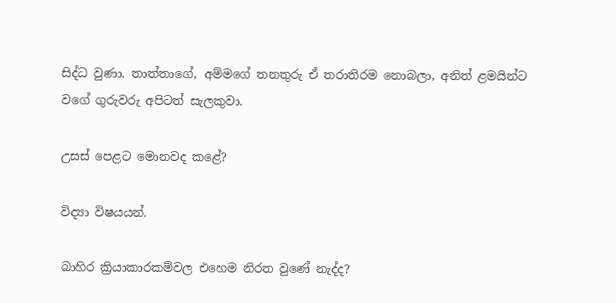සිද්ධ වුණා. තාත්තාගේ, අම්මගේ තනතුරු ඒ තරාතිරම නොබලා, අනිත් ළමයින්ට වගේ ගුරුවරු අපිටත් සැලකුවා.

උසස් පෙළට මොනවද කළේ?

විද්‍යා විෂයයන්.

බාහිර ක්‍රියාකාරකම්වල එහෙම නිරත වුණේ නැද්ද?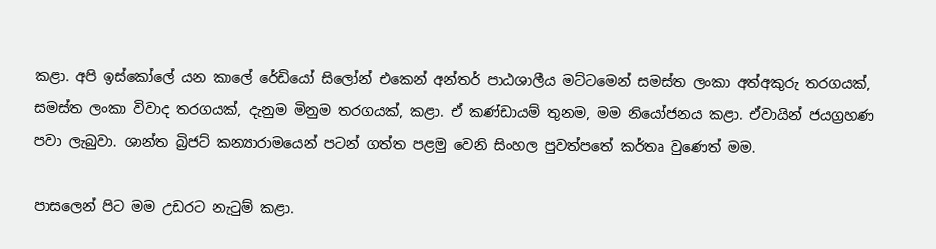කළා. අපි ඉස්කෝලේ යන කාලේ රේඩියෝ සිලෝන් එකෙන් අන්තර් පාඨශාලීය මට්ටමෙන් සමස්ත ලංකා අත්අකුරු තරගයක්, සමස්ත ලංකා විවාද තරගයක්, දැනුම මිනුම තරගයක්, කළා. ඒ කණ්ඩායම් තුනම, මම නියෝජනය කළා. ඒවායින් ජයග්‍රහණ පවා ලැබුවා‍. ශාන්ත බ්‍රිජට් කන්‍යාරාමයෙන් පටන් ගත්ත පළමු වෙනි සිංහල පුවත්පතේ කර්තෘ වුණෙත් මම.

පාසලෙන් පිට මම ‍උඩරට නැටුම් කළා.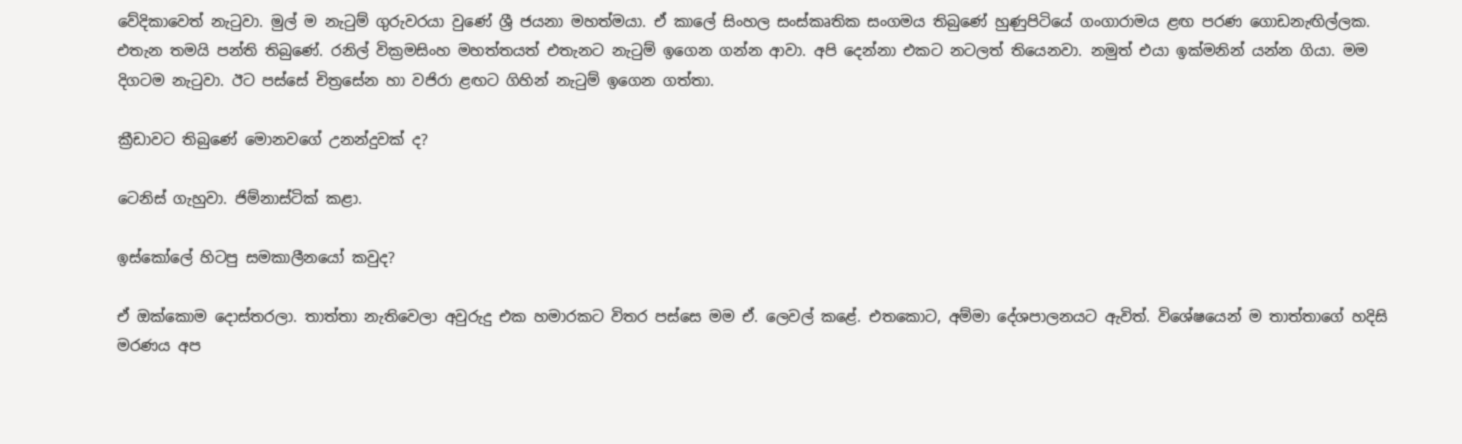වේදිකාවෙත් නැටුවා. මුල් ම නැටුම් ගුරුවරයා වුණේ ශ්‍රී ජයනා මහත්මයා. ඒ කාලේ සිංහල සංස්කෘතික සංගමය තිබුණේ හුණුපිටියේ ගංගාරාමය ළඟ පරණ ගොඩනැඟිල්ලක. එතැන තමයි පන්ති තිබුණේ. රනිල් වික්‍රමසිංහ මහත්තයත් එතැනට නැටුම් ඉගෙන ගන්න ආවා. අපි දෙන්නා එකට නටලත් තියෙනවා. නමුත් එයා ඉක්මනින් යන්න ගියා. මම දිගටම නැටුවා. ඊට පස්සේ චිත්‍රසේන හා වජිරා ළඟට ගිහින් නැටුම් ඉගෙන ගත්තා.

ක්‍රීඩාවට තිබුණේ මොනවගේ උනන්දුවක් ද?

ටෙනිස් ගැහුවා. ජිම්නාස්ටික් කළා.

ඉස්කෝලේ හිටපු සමකාලීනයෝ කවුද?

ඒ ඔක්කොම දොස්තරලා. තාත්තා නැතිවෙලා අවුරුදු එක හමාරකට විතර පස්සෙ මම ඒ. ලෙවල් කළේ. එතකොට, අම්මා දේශපාලනයට ඇවිත්. විශේෂයෙන් ම තාත්තාගේ හදිසි මරණය අප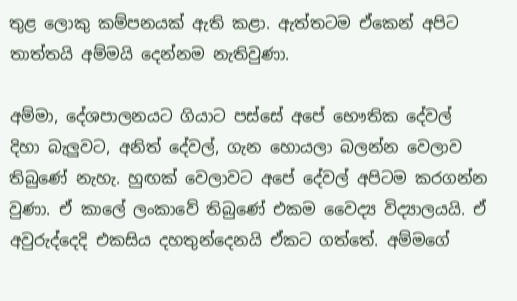තුළ ලොකු කම්පනයක් ඇති කළා. ඇත්තටම ඒකෙන් අපිට තාත්තයි අම්මයි දෙන්නම නැතිවුණා.

අම්මා, දේශපාලනයට ගියාට පස්සේ අපේ භෞතික දේවල් දිහා බැලුවට, අනිත් දේවල්, ගැන හොයලා බලන්න වෙලාව තිබුණේ නැහැ. හුඟක් වෙලාවට අපේ දේවල් අපිටම කරගන්න වුණා. ඒ කාලේ ලංකාවේ තිබුණේ එකම වෛද්‍ය විද්‍යාලයයි. ඒ අවුරුද්දෙදි එකසිය දහතුන්දෙනයි ඒකට ගත්තේ. අම්මගේ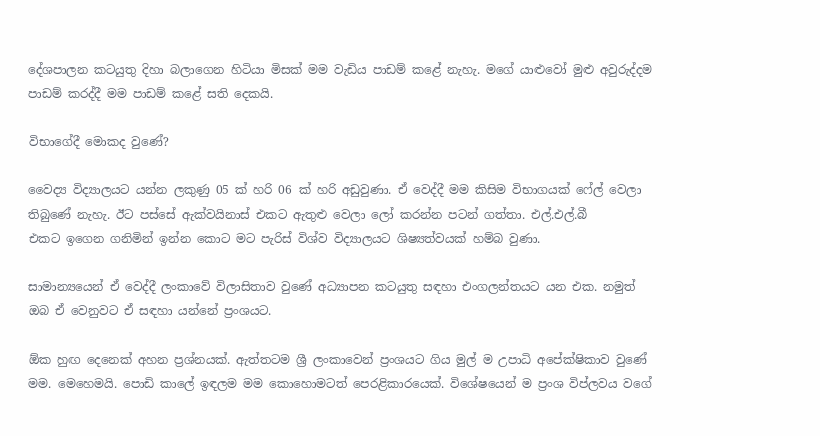දේශපාලන කටයුතු දිහා බලාගෙන හිටියා මිසක් මම වැඩිය පාඩම් කළේ නැහැ. මගේ යාළුවෝ මුළු අවුරුද්දම පාඩම් කරද්දී මම පාඩම් කළේ සති දෙකයි.

විභාගේදී මොකද වුණේ?

වෛද්‍ය විද්‍යාලයට යන්න ලකුණු 05 ක් හරි 06 ක් හරි අඩුවුණා. ඒ වෙද්දී මම කිසිම විභාගයක් ෆේල් වෙලා තිබුණේ නැහැ. ඊට පස්සේ ඇක්වයිනාස් එකට ඇතුළු වෙලා ලෝ කරන්න පටන් ගත්තා. එල්.එල්.බී එකට ‍ඉගෙන ගනිමින් ඉන්න කොට මට පැරිස් විශ්ව විද්‍යාලයට ශිෂ්‍යත්වයක් හම්බ වුණා.

සාමාන්‍යයෙන් ඒ වෙද්දී ලංකාවේ විලාසිතාව වුණේ අධ්‍යාපන කටයුතු සඳහා එංගලන්තයට යන එක. නමුත් ඔබ ඒ වෙනුවට ඒ සඳහා යන්නේ ප්‍රංශයට.

ඕක හුඟ දෙනෙක් අහන ප්‍රශ්නයක්. ඇත්තටම ශ්‍රී ලංකාවෙන් ප්‍රංශයට ගිය මුල් ම උපාධි අපේක්ෂිකාව වුණේ මම. මෙහෙමයි. පොඩි කාලේ ඉඳලම මම කොහොමටත් පෙරළිකාරයෙක්. විශේෂයෙන් ම ප්‍රංශ විප්ලවය වගේ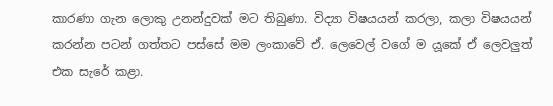කාරණා ගැන ලොකු උනන්දුවක් මට තිබුණා. විද්‍යා විෂයයන් කරලා, කලා විෂයයන් කරන්න පටන් ගත්තට පස්සේ මම ලංකාවේ ඒ. ලෙවෙල් වගේ ම ය‍ූකේ ඒ ලෙවලුත් එක සැරේ කළා.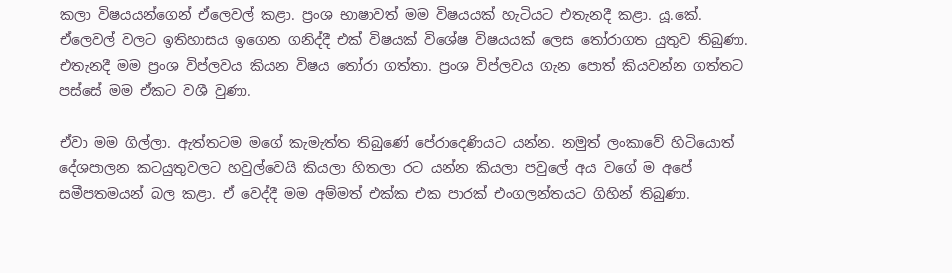කලා විෂයයන්ගෙන් ඒලෙවල් කළා. ප්‍රංශ භාෂාවත් මම විෂයයක් හැටියට එතැනදී කළා. යූ.කේ. ඒලෙවල් වලට ඉතිහාසය ඉගෙන ගනිද්දී එක් විෂයක් විශේෂ විෂයයක් ලෙස තෝරාගත යුතුව තිබුණා. එතැනදී මම ප්‍රංශ විප්ලවය කියන විෂය තෝරා ගත්තා. ප්‍රංශ විප්ලවය ගැන පොත් කියවන්න ගත්තට පස්සේ මම ඒකට වශී වුණා.

ඒවා මම ගිල්ලා. ඇත්තටම මගේ කැමැත්ත තිබුණේ පේරාදෙණියට යන්න. නමුත් ලංකාවේ හිටියොත් දේශපාලන කටයුතුවලට හවුල්වෙයි කියලා හිතලා රට යන්න කියලා පවුලේ අය වගේ ම අපේ සමීපතමයන් බල කළා. ඒ වෙද්දී මම අම්මත් එක්ක එක පාරක් එංගලන්තයට ගිහින් තිබුණා.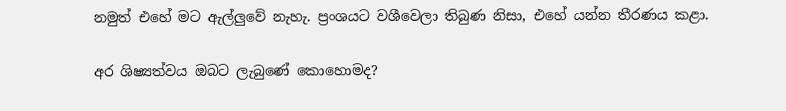නමුත් එහේ මට ඇල්ලුවේ නැහැ. ප්‍රංශයට වශීවෙලා තිබුණ නිසා, එහේ යන්න තීරණය කළා.

අර ශිෂ්‍යත්වය ඔබට ලැබුණේ කොහොමද?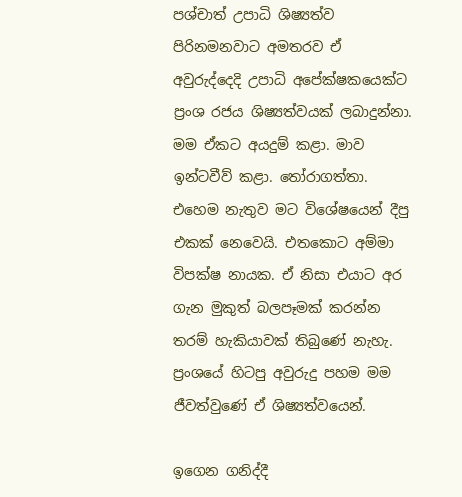පශ්චාත් උපාධි ශිෂ්‍යත්ව පිරිනමනවාට අමතරව ඒ අවුරුද්දෙදි උපාධි අපේක්ෂකයෙක්ට ප්‍රංශ රජය ශිෂ්‍යත්වයක් ලබාදුන්නා. මම ඒකට අයදුම් කළා. මාව ඉන්ටවීව් කළා. තෝරාගත්තා. එහෙම නැතුව මට විශේෂයෙන් දීපු එකක් නෙවෙයි. එතකොට අම්මා විපක්ෂ නායක. ඒ නිසා එයාට අර ගැන මුකුත් බලපෑමක් කරන්න තරම් හැකියාවක් තිබුණේ නැහැ. ප්‍රංශයේ හිටපු අවුරුදු පහම මම ජීවත්වුණේ ඒ ශිෂ්‍යත්වයෙන්.

ඉගෙන ගනිද්දී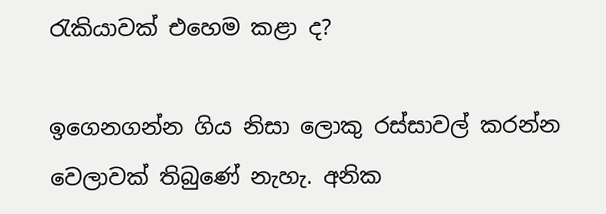රැකියාවක් එහෙම කළා ද?

ඉගෙනගන්න ගිය නිසා ලොකු රස්සාවල් කරන්න වෙලාවක් තිබුණේ නැහැ. අනික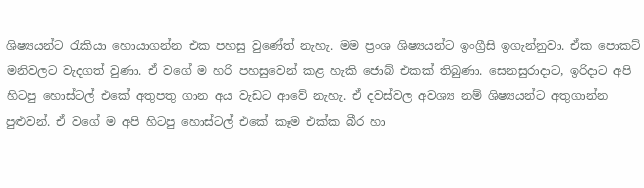ශිෂ්‍යයන්ට රැකියා හොයාගන්න එක පහසු වුණේත් නැහැ. මම ප්‍රංශ ශිෂ්‍යයන්ට ඉංග්‍රීසි ඉගැන්නුවා. ඒක පොකට් මනිවලට වැදගත් වුණා. ඒ වගේ ම හරි පහසුවෙන් කළ හැකි ජොබ් එකක් තිබුණා‍. සෙනසුරාදාට, ඉරිදාට අපි හිටපු හොස්ටල් එකේ අතුපතු ගාන අය වැඩට ආවේ නැහැ. ඒ දවස්වල අවශ්‍ය නම් ශිෂ්‍යයන්ට අතුගාන්න පුළුවන්. ඒ වගේ ම අපි හිටපු හොස්ටල් එකේ කෑම එක්ක බීර හා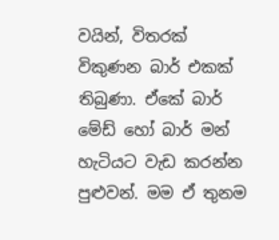වයින්, විතරක් විකුණන බාර් එකක් තිබුණා. ඒකේ බාර් මේඩ් හෝ බාර් මන් හැටියට වැඩ කරන්න පුළුවන්. මම ඒ තුනම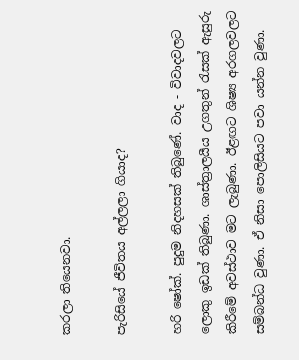කරලා තියෙනවා.

පැරිසියේ ජීවිතය අල්ලලා ගියාද?

හරි ෂෝක්. පුදුම නිදහසක් තිබුණේ. වාද - විවාදවලට ලොකු ඉඩක් තිබුණා. ශාස්ත්‍ර‍ාලයීය උගතුන් රැසක් ඇසුරු කිරී‍මේ අවස්ථාව මට ලැබුණා. ඊළඟට ශිෂ්‍ය අරගලවලට සම්බන්ධ වුණා. ඒ නිසා පොලිසියට පවා යන්න වුණා.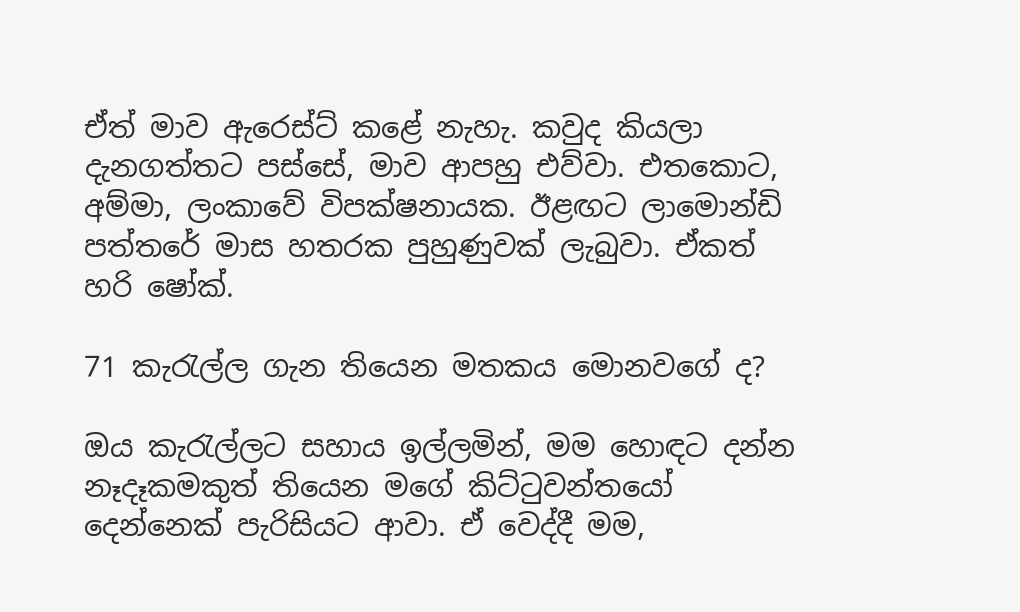ඒත් මාව ඇරෙස්ට් කළේ නැහැ. කවුද කියලා දැනගත්තට පස්සේ, මාව ආපහු එව්වා. එතකොට, අම්මා, ලංකාවේ විපක්ෂනායක. ඊළඟට ලාමොන්ඩි පත්තරේ මාස හතරක පුහුණුවක් ලැබුවා. ඒකත් හරි ෂෝක්.

71 කැරැල්ල ගැන තියෙන මතකය මොනවගේ ද?

ඔය කැරැල්ලට සහාය ඉල්ලමින්, මම හොඳට දන්න නෑදෑකමකුත් තියෙන මගේ කිට්ටුවන්තයෝ දෙන්නෙක් පැරිසියට ආවා. ඒ වෙද්දී මම,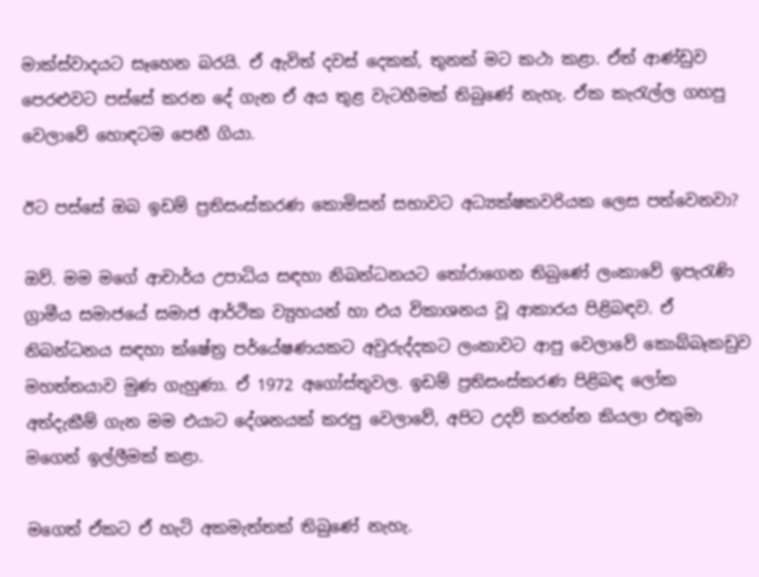මාක්ස්වාදයට සෑහෙන බරයි. ඒ ඇවිත් දවස් දෙකක්, තුනක් මට කථා කළා. ඒත් ආණ්ඩුව පෙරළුවට පස්සේ කරන දේ ගැන ඒ අය තුළ වැටහීමක් තිබුණේ නැහැ. ඒක කැරැල්ල ගහපු වෙලාවේ හොඳටම පෙනී ගියා.

ඊට පස්සේ ඔබ ඉඩම් ප්‍රතිසංස්කරණ කොමිසන් සභාවට අධ්‍යක්ෂකවරියක‍ ලෙස පත්වෙනවා?

ඔව්. මම මගේ ආචාර්ය උපාධිය සඳහා නිබන්ධනයට තෝරාගෙන තිබුණේ ලංකාවේ ඉපැරැණි ග්‍රාමීය සමාජයේ සමාජ ආර්ථික ව්‍යුහයන් හා එය විකාශනය වූ ආකාරය පිළිබඳව. ඒ නිබන්ධනය සඳහා ක්ෂේත්‍ර පර්යේෂණයකට අවුරුද්දකට ලංකාවට ආපු වෙලාවේ කොබ්බෑකඩුව මහත්තයාව මුණ ගැහුණා. ඒ 1972 අගෝස්තුවල. ඉඩම් ප්‍රතිසංස්කරණ පිළිබඳ ලෝක අත්දැකීම් ගැන මම එයාට දේශනයක් කරපු වෙලාවේ, අපිට උදව් කරන්න කියලා එතුමා මගෙන් ඉල්ලීමක් කළා.

මගෙත් ඒකට ඒ හැටි අකමැත්තක් තිබුණේ නැහැ.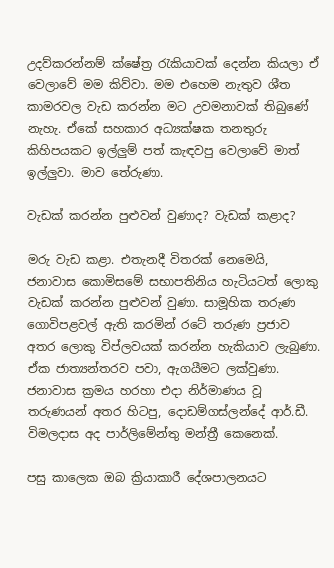උදව්කරන්නම් ක්ෂේත්‍ර රැකියාවක් දෙන්න කියලා ඒ වෙලාවේ මම කිව්වා. මම එහෙම නැතුව ශ‍ීත කාමරවල වැඩ කරන්න මට උවමනාවක් තිබුණේ නැහැ. ඒකේ සහකාර අධ්‍යක්ෂක තනතුරු කිහිපයකට ඉල්ලුම් පත් කැඳවපු වෙලාවේ මාත් ඉල්ලුවා. මාව තේරුණා.

වැඩක් කරන්න පුළුවන් වුණාද? වැඩක් කළාද?

මරු වැඩ කළා. එතැනදී විතරක් නෙමෙයි, ජනාවාස කොමිසමේ සභාපතිනිය හැටියටත් ලොකු වැඩක් කරන්න පුළුවන් වුණා. සාමූහික තරුණ ගොවිපළවල් ඇති කරමින් රටේ තරුණ ප්‍රජාව අතර ලොකු විප්ලවයක් කරන්න හැකියාව ලැබුණා. ඒක ජාත්‍යන්තරව පවා, ඇගයීමට ලක්වුණා. ජනාවාස ක්‍රමය හරහා එදා නිර්මාණය වූ තරුණයන් අතර හිටපු, දොඩම්ගස්ලන්දේ ආර්.ඩී. විමලදාස අද පාර්ලිමේන්තු මන්ත්‍රී කෙනෙක්.

පසු කාලෙක ඔබ ක්‍රියාකාරී දේශපාලනයට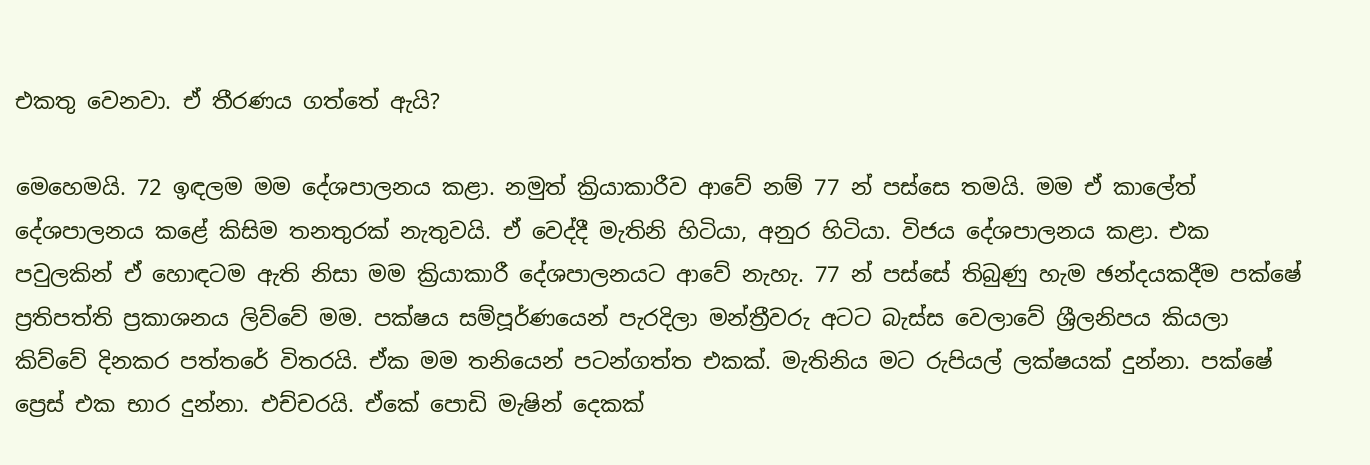එකතු වෙනවා. ඒ තීරණය ගත්තේ ඇයි?

මෙහෙමයි. 72 ඉඳලම මම දේශපාලනය කළා. නමුත් ක්‍රියාකාරීව ආවේ නම් 77 න් පස්සෙ තමයි. මම ඒ කාලේත් දේශපාලනය කළේ කිසිම තනතුරක් නැතුවයි. ඒ වෙද්දී මැතිනි හිටියා, අනුර හිටියා. විජය දේශපාලනය කළා. එක පවුලකින් ඒ හොඳටම ඇති නිසා මම ක්‍රියාකාරී දේශපාලනයට ආවේ නැහැ. 77 න් පස්සේ තිබුණු හැම ඡන්දයකදීම පක්ෂේ ප්‍රතිපත්ති ප්‍රකාශනය ලිව්වේ මම. පක්ෂය සම්පූර්ණයෙන් පැරදිලා මන්ත්‍රීවරු අටට බැස්ස වෙලාවේ ශ්‍රීලනිපය කියලා කිව්වේ දිනකර පත්තරේ විතරයි. ඒක මම තනියෙන් පටන්ගත්ත එකක්. මැතිනිය මට රුපියල් ලක්ෂයක් දුන්නා. පක්ෂේ ප්‍රෙස් එක භාර දුන්නා. එච්චරයි. ඒකේ පොඩි මැෂින් දෙකක්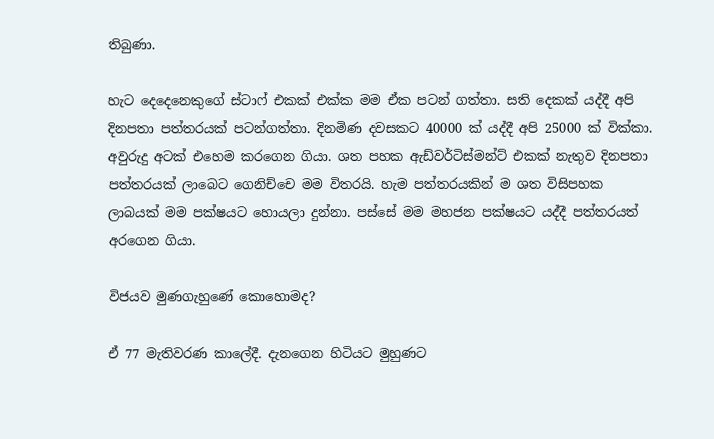තිබුණා.

හැට දෙදෙනෙකුගේ ස්ටාෆ් එකක් එක්ක මම ඒක පටන් ගත්තා. සති දෙකක් යද්දී අපි දිනපතා පත්තරයක් පටන්ගත්තා. දිනමිණ දවසකට 40000 ක් යද්දී අපි 25000 ක් වික්කා. අවුරුදු අටක් එහෙම කරගෙන ගියා. ශත පහක ඇඩ්වර්ටිස්මන්ට් එකක් නැතුව දිනපතා පත්තරයක් ලාබෙට ගෙනිච්චෙ මම විතරයි. හැම පත්තරයකින් ම ශත විසිපහක ලාබයක් මම පක්ෂයට හොයලා දුන්නා. පස්සේ මම මහජන පක්ෂයට යද්ද‍ී පත්තරයත් අරගෙන ගියා.

විජයව මුණගැහුණේ කොහොමද?

ඒ 77 මැතිවරණ කාලේදී. දැනගෙන හිටියට මුහුණට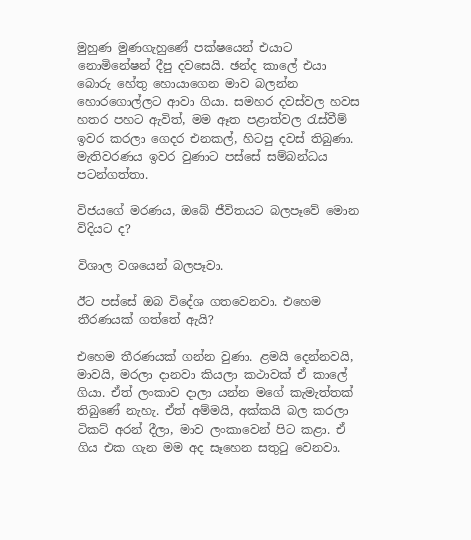මුහුණ මුණගැහුණේ පක්ෂයෙන් එයාට නොමිනේෂන් දීපු දවසෙයි. ඡන්ද කාලේ එයා බොරු හේතු හොයාගෙන මාව බලන්න හොරගොල්ලට ආවා ගියා. සමහර දවස්වල හවස හතර පහට ඇවිත්, මම ඈත පළාත්වල රැස්වීම් ඉවර ‍කරලා ගෙදර එනකල්, හිටපු දවස් තිබුණා. මැතිවරණය ඉවර වුණාට පස්සේ සම්බන්ධය පටන්ගත්තා.

විජයගේ මරණය, ඔබේ ජීවිතයට බලපෑවේ මොන විදියට ද?

විශාල වශයෙන් බලපෑවා.

ඊට පස්සේ ඔබ විදේශ ගතවෙනවා. එහෙම ත‍ීරණයක් ගත්තේ ඇයි?

එහෙම තීරණයක් ගන්න වුණා. ළමයි දෙන්නවයි, මාවයි, මරලා දානවා කියලා කථාවක් ඒ කාලේ ගියා. ඒත් ලංකාව දාලා යන්න මගේ කැමැත්තක් තිබුණේ නැහැ. ඒත් අම්මයි, අක්කයි බල කරලා ටිකට් අරන් දීලා, මාව ලංකාවෙන් පිට කළා. ඒ ගිය එක ගැන මම අද සෑහෙන සතුටු වෙනවා.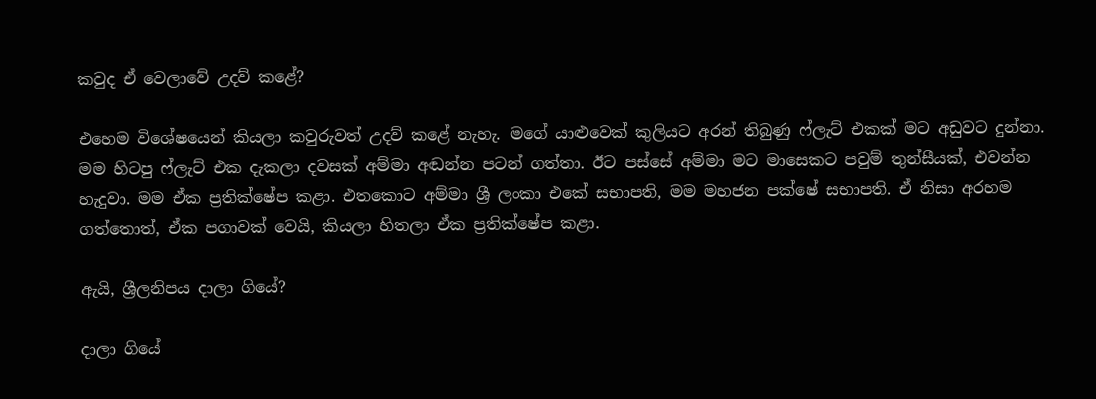කවුද ඒ වෙලාවේ උදව් කළේ?

එහෙම විශේෂයෙන් කියලා කවුරුවත් උදව් කළේ නැහැ. මගේ යාළුවෙක් කුලියට අරන් තිබුණු ෆ්ලැට් එකක් මට අඩුවට දුන්නා. මම හිටපු ෆ්ලැට් එක දැකලා දවසක් අම්මා අඬන්න පටන් ගත්තා. ඊට පස්සේ අම්මා මට මාසෙකට පවුම් තුන්සීයක්, එවන්න හැදුවා. මම ඒක ප්‍රතික්ෂේප කළා. එතකොට අම්මා ශ්‍රී ලංකා එකේ සභාපති, මම මහජන පක්ෂේ සභාපති. ඒ නිසා අරහම ගත්තොත්, ඒක පගාවක් වෙයි, කියලා හිතලා ඒක ප්‍රතික්ෂේප කළා.

ඇයි, ශ්‍රීලනිපය දාලා ගියේ?

දාලා ගියේ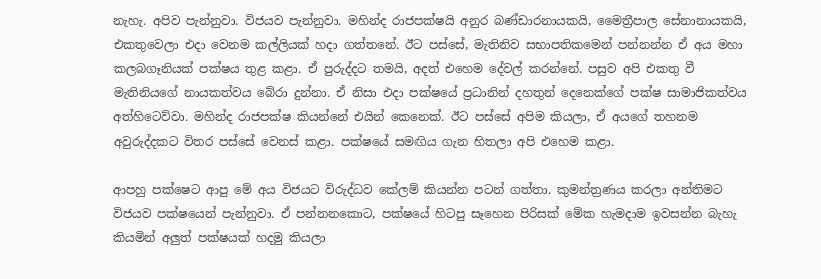නැහැ. අපිව පැන්නුවා. විජයව පැන්නුවා. මහින්ද රාජපක්ෂයි අනුර බණ්ඩාරනායකයි, මෛත්‍රීපාල සේනානායකයි, එකතුවෙලා එදා වෙනම කල්ලියක් හදා ගත්තනේ. ඊට පස්සේ, මැතිනිව සභාපතිකමෙන් පන්නන්න ඒ අය මහා කලබගෑනියක් පක්ෂය තුළ කළා. ඒ පුරුද්දට තමයි, අදත් එහෙම දේවල් කරන්නේ. පසුව අපි එකතු වී මැතිනියගේ නායකත්වය බේරා දුන්නා. ඒ නිසා එදා පක්ෂයේ ප්‍රධානින් දහතුන් දෙනෙක්ගේ පක්ෂ සාමාජිකත්වය අත්හිටෙව්වා. මහින්ද රාජපක්ෂ කියන්නේ එයින් කෙනෙක්. ඊට පස්සේ අපිම කියලා, ඒ අයගේ තහනම අවුරුද්දකට විතර පස්සේ වෙනස් කළා. පක්ෂයේ සමඟිය ගැන හිතලා අපි ‍එහෙම කළා.

ආපහු පක්ෂෙට ආපු මේ අය විජයට විරුද්ධව කේලම් කියන්න පටන් ගත්තා. කුමන්ත්‍රණය කරලා අන්තිමට විජයව පක්ෂයෙන් පැන්නුවා. ඒ පන්නනකොට, පක්ෂයේ හිටපු සෑහෙන පිරිසක් මේක හැමදාම ඉවසන්න බැහැ කියමින් අලුත් පක්ෂයක් හදමු කියලා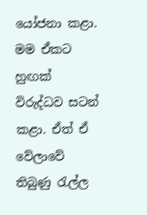යෝජනා කළා. මම ඒකට හුඟක් විරුද්ධව සටන් කළා. ඒත් ඒ වේලාවේ තිබුණු රැල්ල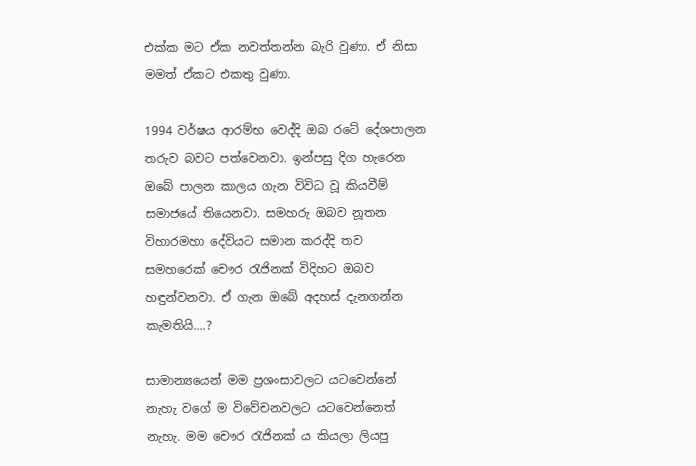එක්ක මට ඒක නවත්තන්න බැරි වුණා. ඒ නිසා මමත් ඒකට එකතු වුණා.

1994 වර්ෂය ආරම්භ වෙද්දි ඔබ රටේ දේශපාලන තරුව බවට පත්වෙනවා. ඉන්පසු දිග හැරෙන ඔබේ පාලන කාලය ගැන විවිධ වූ කියවීම් සමාජයේ තියෙනවා. සමහරු ඔබව නූතන විහාරමහා දේවියට සමාන කරද්දි තව සමහරෙක් චෞර රැජිනක් විදිහට ඔබව හඳුන්වනවා. ඒ ගැන ඔබේ අදහස් දැනගන්න කැමතියි....?

සාමාන්‍යයෙන් මම ප්‍රශංසාවලට යටවෙන්නේ නැහැ වගේ ම විවේචනවලට යටවෙන්නෙත් නැහැ. මම චෞර රැජිනක් ය කියලා ලියපු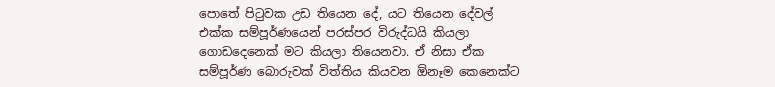පොතේ පිටුවක උඩ තියෙන දේ, යට තියෙන දේවල් එක්ක සම්පූර්ණයෙන් පරස්පර විරුද්ධයි කියලා ගොඩදෙනෙක් මට කියලා තියෙනවා. ඒ නිසා ඒක සම්පූර්ණ බොරුවක් විත්තිය කියවන ඕනෑම කෙනෙක්ට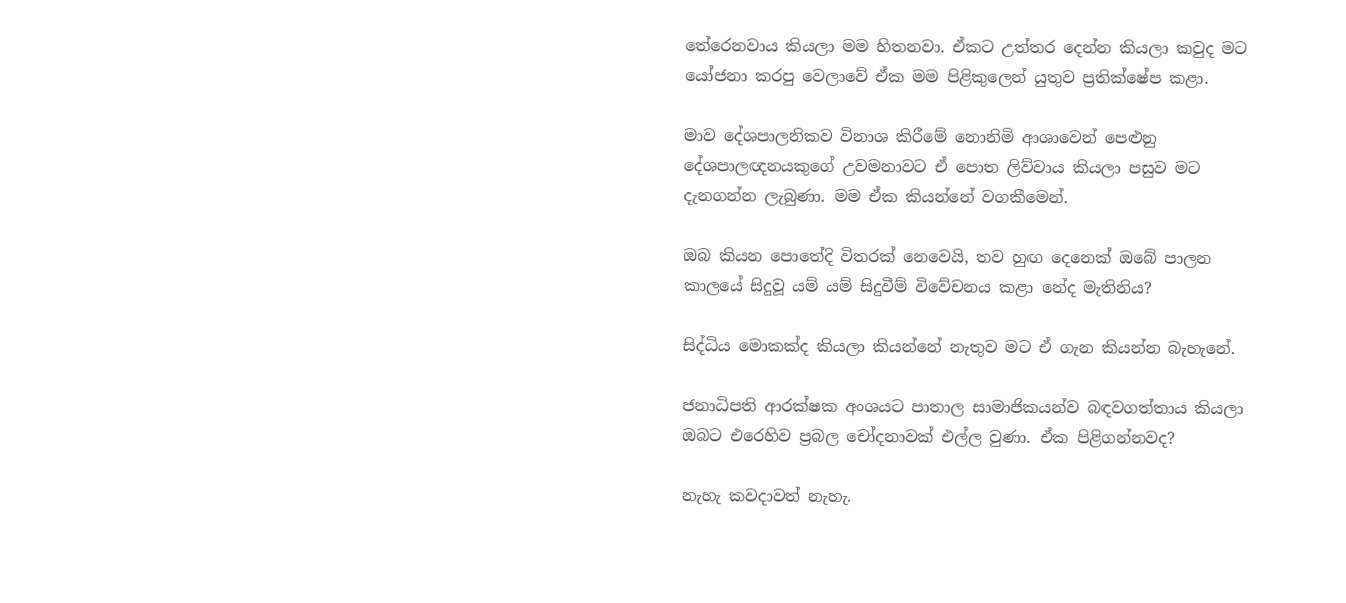තේරෙනවාය කියලා මම හිතනවා. ඒකට උත්තර දෙන්න කියලා කවුද මට යෝජනා කරපු වෙලාවේ ඒක මම පිළිකුලෙන් යුතුව ප්‍රතික්ෂේප කළා.

මාව දේශපාලනිකව විනාශ කිරීමේ නොනිමි ආශාවෙන් පෙළුනු දේශපාලඥනයකුගේ උවමනාවට ඒ පොත ලිව්වාය කියලා පසුව මට දැනගන්න ලැබුණා. මම ඒක කියන්නේ වගකීමෙන්.

ඔබ කියන පොතේදි විතරක් නෙවෙයි, තව හුඟ දෙනෙක් ඔබේ පාලන කාලයේ සිදුවූ යම් යම් සිදුවීම් විවේචනය කළා නේද මැතිනිය?

සිද්ධිය මොකක්ද කියලා කියන්නේ නැතුව මට ඒ ගැන කියන්න බැහැනේ.

ජනාධිපති ආරක්ෂක අංශයට පාතාල සාමාජිකයන්ව බඳවගත්තාය කියලා ඔබට එරෙහිව ප්‍රබල චෝදනාවක් එල්ල වුණා. ඒක පිළිගන්නවද?

නැහැ කවදාවත් නැහැ.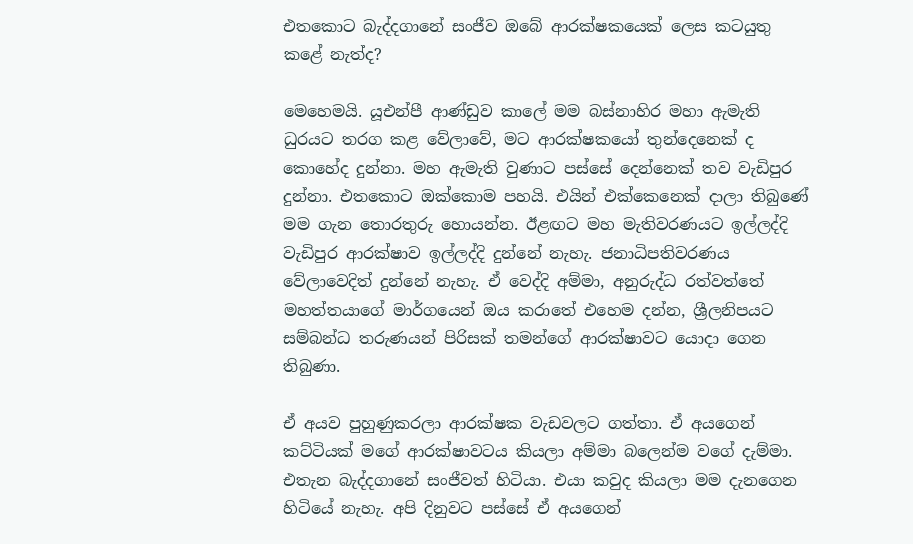එතකොට බැද්දගා‍නේ සංජීව ඔබේ ආරක්ෂකයෙක් ලෙස කටයුතු කළේ නැත්ද?

මෙහෙමයි. යූඑන්පී ආණ්ඩුව කාලේ මම බස්නාහිර මහා ඇමැති ධුරයට තරග කළ වේලාවේ, මට ආරක්ෂකයෝ තුන්දෙනෙක් ද කොහේද දුන්නා. මහ ඇමැති වුණාට පස්සේ දෙන්නෙක් තව වැඩිපුර දුන්නා. එතකොට ඔක්කොම පහයි. එයින් එක්කෙනෙක් දාලා තිබුණේ මම ගැන තොරතුරු හොයන්න. ඊළඟට මහ මැතිවරණයට ඉල්ලද්දි වැඩිපුර ආරක්ෂාව ඉල්ලද්දි දුන්නේ නැහැ. ජනාධිපතිවරණය වේලාවෙදිත් දුන්නේ නැහැ. ඒ වෙද්දි අම්මා, අනුරුද්ධ රත්වත්තේ මහත්තයාගේ මාර්ගයෙන් ඔය කරාතේ එහෙම දන්න, ශ්‍රීලනිපයට සම්බන්ධ තරුණයන් පිරිසක් තමන්ගේ ආරක්ෂාවට යොදා ගෙන තිබුණා.

ඒ අයව පුහුණුකරලා ආරක්ෂක වැඩවලට ගත්තා. ඒ අයගෙන් කට්ටියක් මගේ ආරක්ෂාවටය කියලා අම්මා බලෙන්ම වගේ දැම්මා. එතැන බැද්දගානේ සංජීවත් හිටියා. එයා කවුද කියලා මම දැනගෙන හිටියේ නැහැ. අපි දිනුවට පස්සේ ඒ අයගෙන්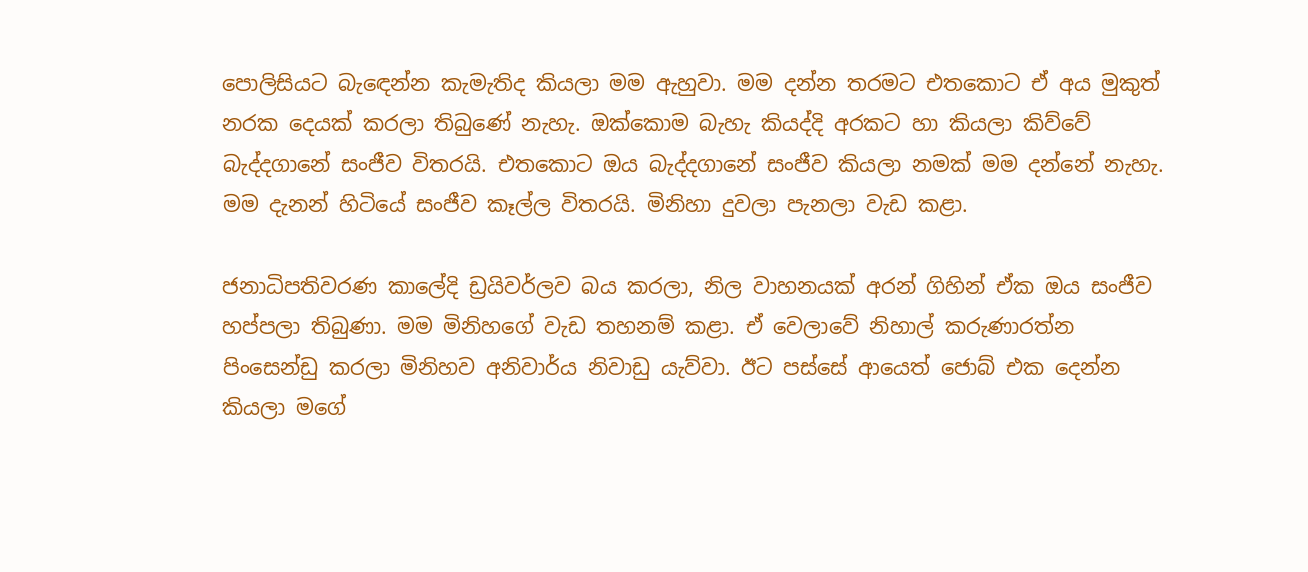පොලිසියට බැ‍ඳෙන්න කැමැතිද කියලා මම ඇහුවා. මම දන්න තරමට එතකොට ඒ අය මුකුත් නරක දෙයක් කරලා තිබුණේ නැහැ. ඔක්කොම බැහැ කියද්දි අරකට හා කියලා කිව්වේ බැද්දගානේ සංජීව විතරයි. එතකොට ඔය බැද්දගානේ සංජීව කියලා නමක් මම දන්නේ නැහැ. මම දැනන් හිටියේ සංජීව කෑල්ල විතරයි. මිනිහා දුවලා පැනලා වැඩ කළා.

ජනාධිපතිවරණ කාලේදි ඩ්‍රයිවර්ලව බය කරලා, නිල වාහනයක් අරන් ගිහින් ඒක ඔය සංජීව හප්පලා තිබුණා. මම මිනිහගේ වැඩ තහනම් කළා. ඒ වෙලාවේ නිහාල් කරුණාරත්න පිංසෙන්ඩු කරලා මිනිහව අනිවාර්ය නිවාඩු යැව්වා. ඊට පස්සේ ආ‍යෙත් ජොබ් එක දෙන්න කියලා මගේ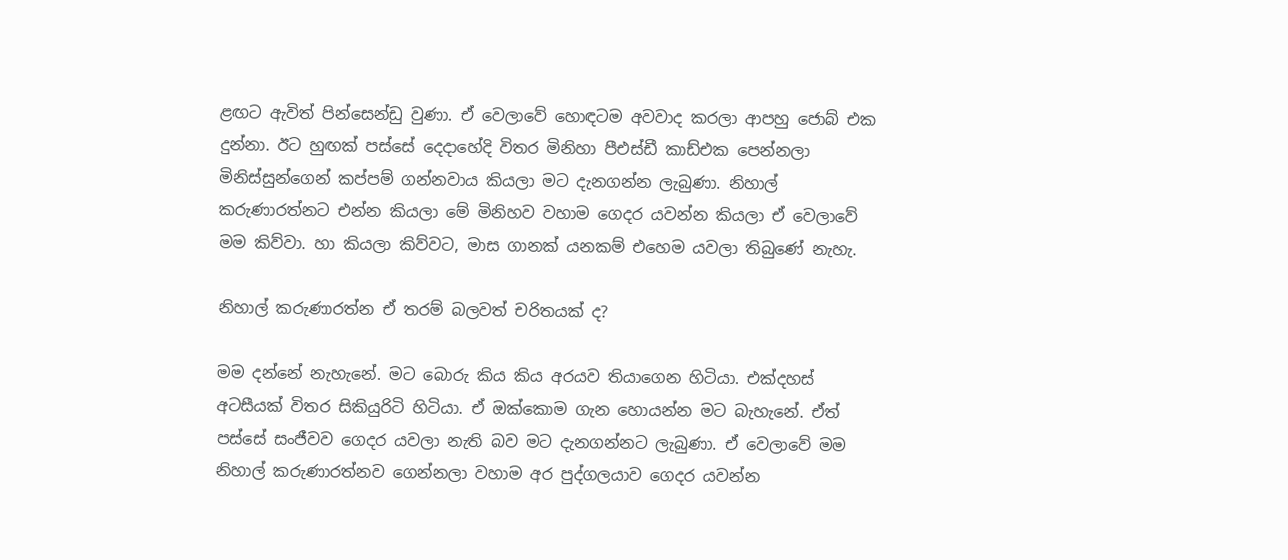ළඟට ඇවිත් පින්සෙන්ඩු වුණා. ඒ වෙලාවේ හොඳටම අවවාද කරලා ආපහු ජොබ් එක දුන්නා. ඊට හුඟක් පස්සේ දෙදාහේදි විතර මිනිහා පීඑස්ඩී කාඩ්එක පෙන්නලා මිනිස්සුන්ගෙන් කප්පම් ගන්නවාය කියලා මට දැනගන්න ලැබුණා. නිහාල් කරුණාරත්නට එන්න කියලා මේ මිනිහව වහාම ගෙදර යවන්න කියලා ඒ වෙලාවේ මම කිව්වා. හා කියලා කිව්වට, මාස ගානක් යනකම් එහෙම යවලා තිබුණේ නැහැ.

නිහාල් කරුණාරත්න ඒ තරම් බලවත් චරිතයක් ද?

මම දන්නේ නැහැනේ. මට බොරු කිය කිය අරයව තියාගෙන හිටියා. එක්දහස් අටසීයක් විතර සිකියුරිටි හිටියා. ඒ ඔක්කොම ගැන හොයන්න මට බැහැනේ. ඒත් පස්සේ සංජීවව ගෙදර යවලා නැති බව මට දැනගන්නට ලැබුණා. ඒ වෙලාවේ මම නිහාල් කරුණාරත්නව ගෙන්නලා වහාම අර පුද්ගලයාව ගෙදර යවන්න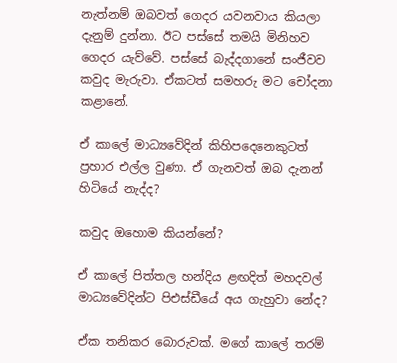නැත්නම් ඔබවත් ගෙදර යවනවාය කියලා දැනුම් දුන්නා. ඊට පස්සේ තමයි මිනිහව ගෙදර යැව්වේ. පස්සේ බැද්දගානේ සංජීවව කවුද මැරුවා. ඒකටත් සමහරු මට චෝදනා කළානේ.

ඒ කාලේ මාධ්‍යවේදින් කිහිපදෙනෙකුටත් ප්‍රහාර එල්ල වුණා. ඒ ගැනවත් ඔබ දැනන් හිටියේ නැද්ද?

කවුද ඔහොම කියන්නේ?

ඒ කාලේ පිත්තල හන්දිය ළඟදිත් මහදවල් මාධ්‍යවේදින්ට පිඑස්ඩීයේ අය ගැහුවා නේද?

ඒක තනිකර බොරුවක්. මගේ කාලේ තරම්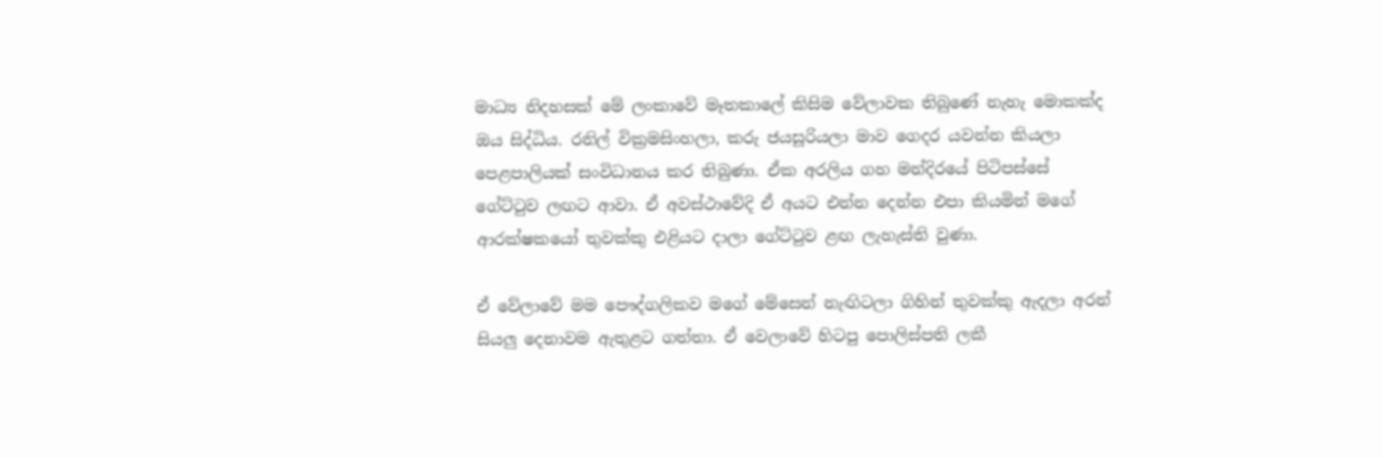මාධ්‍ය නිදහසක් මේ ලංකාවේ මෑතකාලේ කිසිම වේලාවක තිබුණේ නැහැ මොකක්ද ඔය සිද්ධිය. රනිල් වික්‍රමසිංහලා, කරු ජයසූරියලා මාව ගෙදර යවන්න කියලා පෙළපාලියක් සංවිධානය කර තිබුණා. ඒක අරලිය ගහ මන්දිරයේ පිටිපස්සේ ගේට්ටුව ලඟට ආවා. ඒ අවස්ථාවේදි ඒ අයට එන්න දෙන්න එපා කියමින් මගේ ආරක්ෂකයෝ තුවක්කු එළියට දාලා ගේට්ටුව ළඟ ලැහැස්ති වුණා.

ඒ වේලාවේ මම පෞද්ගලිකව ම‍ගේ මේසෙන් නැඟිටලා ගිහින් තුවක්කු ඇදලා අරන් සියලු දෙනාවම ඇතුළට ගත්තා. ඒ වෙලාවේ හිටපු පොලිස්පති ලකී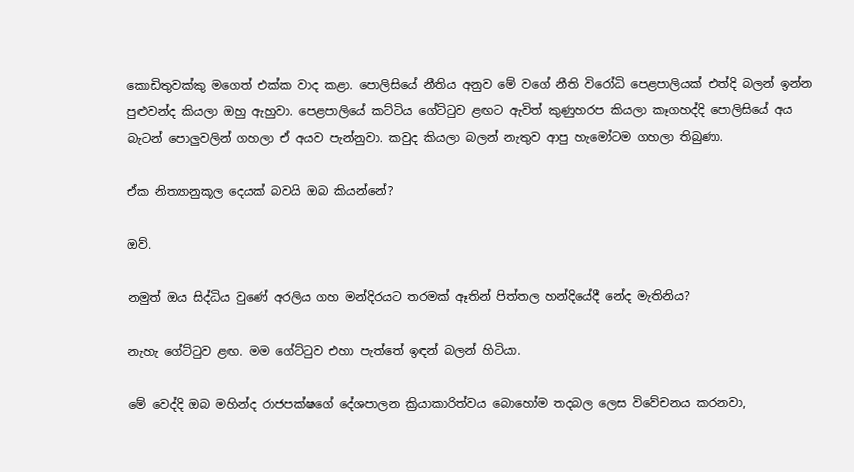කොඩිතුවක්කු මගෙත් එක්ක වාද කළා. පොලිසියේ නීතිය අනුව මේ වගේ නීති විරෝධි පෙළපාලියක් එත්දි බලන් ඉන්න පුළුවන්ද කියලා ඔහු ඇහුවා. පෙළපාලියේ කට්ටිය ගේට්ටුව ළඟට ඇවිත් කුණුහරප කියලා කෑගහද්දි පොලිසියේ අය බැටන් පොලුවලින් ගහලා ඒ අයව පැන්නුවා. කවුද කියලා බලන් නැතුව ආපු හැමෝටම ගහලා තිබුණා.

ඒක නිත්‍යානුකූල දෙයක් බවයි ඔබ කියන්නේ?

ඔව්.

නමුත් ඔය සිද්ධිය වුණේ අරලිය ගහ මන්දිරයට තරමක් ඈතින් පිත්තල හන්දියේදී නේද මැතිනිය?

නැහැ ගේට්ටුව ළඟ. මම ගේට්ටුව එහා පැත්තේ ඉඳන් බලන් හිටියා.

මේ වෙද්දි ඔබ මහින්ද රාජපක්ෂගේ දේශපාලන ක්‍රියාකාරිත්වය බොහෝම තදබල ලෙස විවේචනය කරනවා,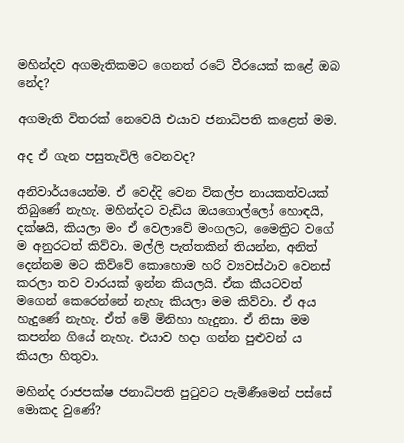මහින්දව අගමැතිකමට ගෙනත් රටේ වීරයෙක් කළේ ඔබ නේද?

අගමැති විතරක් නෙවෙයි එයාව ජනාධිපති කළෙත් මම.

අද ඒ ගැන පසුතැවිලි වෙනවද?

අනිවාර්යයෙන්ම. ඒ වෙද්දි වෙන විකල්ප නායකත්වයක් තිබුණේ නැහැ. මහින්දට වැඩිය ඔයගොල්ලෝ හොඳයි, දක්ෂයි, කියලා මං ඒ වෙලාවේ මංගලට, මෛත්‍රිට වගේ ම අනුරටත් කිව්වා. මල්ලි පැත්තකින් තියන්න, අනිත් දෙන්නම මට කිව්වේ කොහොම හරි ව්‍යවස්ථාව වෙනස් කරලා තව වාරයක් ඉන්න කියලයි. ඒක කීයටවත් මගෙන් කෙරෙන්නේ නැහැ කියලා මම කිව්වා. ඒ අය හැදුණේ නැහැ. ඒත් මේ මිනිහා හැදුනා. ඒ නිසා මම කපන්න ගියේ නැහැ. එයාව හදා ගන්න පුළුවන් ය කියලා හිතුවා.

මහින්ද රාජපක්ෂ ජනාධිපති පුටුවට පැමිණීමෙන් පස්සේ මොකද වුණේ?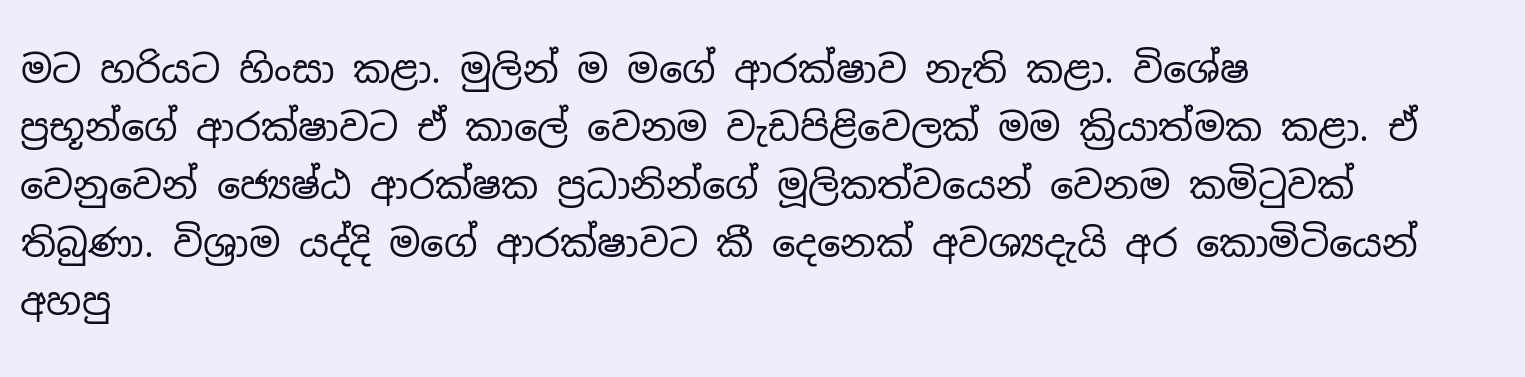මට හරියට හිංසා කළා. මුලින් ම මගේ ආරක්ෂාව නැති කළා. විශේෂ ප්‍රභූන්ගේ ආරක්ෂාවට ඒ කාලේ වෙනම වැඩපිළිවෙලක් මම ක්‍රියාත්මක කළා. ඒ වෙනුවෙන් ජ්‍යෙෂ්ඨ ආරක්ෂක ප්‍රධානින්ගේ මූලිකත්වයෙන් වෙනම කමිටුවක් තිබුණා. විශ්‍රාම යද්දි මගේ ආරක්ෂාවට කී දෙනෙක් අවශ්‍යදැයි අර කොමිටියෙන් අහපු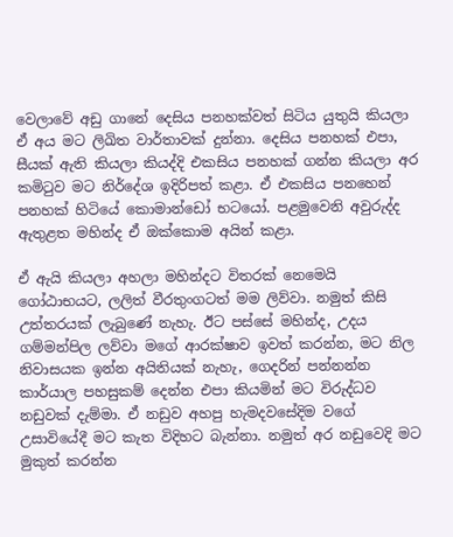වෙලාවේ අඩු ගානේ දෙසිය පනහක්වත් සිටිය යුතුයි කියලා ඒ අය මට ලිඛිත වාර්තාවක් දුන්නා. දෙසිය පනහක් එපා, සීයක් ඇති කියලා කියද්දි එකසිය පනහක් ගන්න කියලා අර කමිටුව මට නිර්දේශ ඉදිරිපත් කළා. ඒ එකසිය ප‍නහෙන් පනහක් හිටියේ කොමාන්ඩෝ භටයෝ. පළමුවෙනි අවුරුද්ද ඇතුළත මහින්ද ඒ ඔක්කොම අයින් කළා.

ඒ ඇයි කියලා අහලා මහින්දට විතරක් නෙමෙයි ගෝඨාභයට, ලලිත් වීරතුංගටත් මම ලිව්වා. නමුත් කිසි උත්තරයක් ලැබුණේ නැහැ. ඊට පස්සේ මහින්ද, උදය ගම්මන්පිල ලව්වා මගේ ආරක්ෂාව ඉවත් කරන්න, මට නිල නිවාසයක ඉන්න අයිතියක් නැහැ, ගෙදරින් පන්නන්න කාර්යාල පහසුකම් දෙන්න එපා කියමින් මට විරුද්ධව නඩුවක් දැම්මා. ඒ නඩුව අහපු හැමදවසේදිම වගේ උසාවියේදී මට කැත විදිහට බැන්නා. නමුත් අර නඩුවෙදි මට මුකුත් කරන්න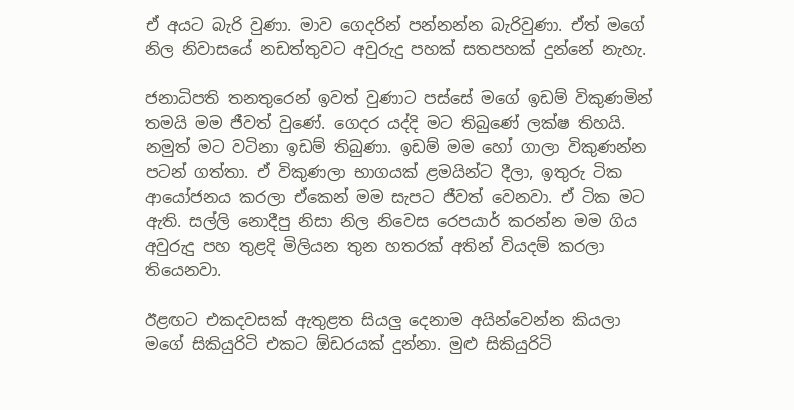ඒ අයට බැරි වුණා. මාව ගෙදරින් පන්නන්න බැරිවුණා. ඒත් මගේ නිල නිවාසයේ නඩත්තුවට අවුරුදු පහක් සතපහක් දුන්නේ නැහැ.

ජනාධිපති තනතුරෙන් ඉවත් වුණාට පස්සේ මගේ ඉඩම් විකුණමින් තමයි මම ජීවත් වුණේ. ගෙදර යද්දි මට තිබුණේ ලක්ෂ තිහයි. නමුත් මට වටිනා ඉඩම් තිබුණා. ඉඩම් මම හෝ ගාලා විකුණන්න පටන් ගත්තා. ඒ විකුණලා භාගයක් ළමයින්ට දීලා, ඉතුරු ටික ආයෝජනය කරලා ඒකෙන් මම සැපට ජීවත් වෙනවා. ඒ ටික මට ඇති. සල්ලි නොදීපු නිසා නිල නිවෙස රෙ‍පයාර් කරන්න මම ගිය අවුරුදු පහ තුළදි මිලියන තුන හතරක් අතින් වියදම් කරලා තියෙනවා.

ඊළඟට එකදවසක් ඇතුළත සියලු දෙනාම අයින්වෙන්න කියලා මගේ සිකියුරිටි එකට ඕඩරයක් දුන්නා. මුළු සිකියුරිටි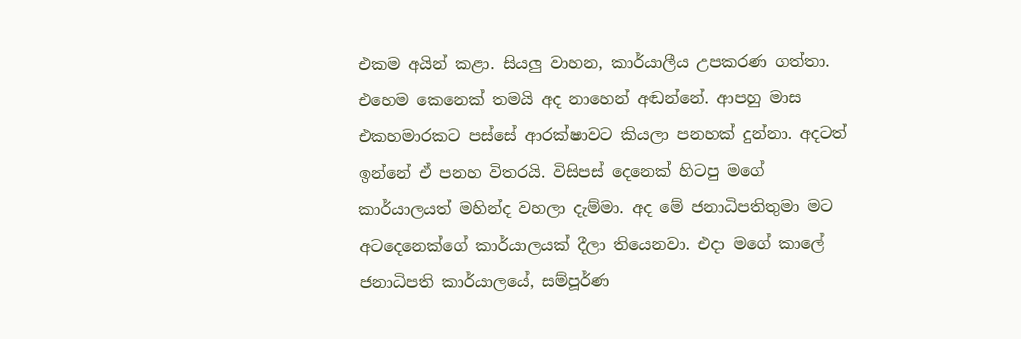එකම අයින් කළා. සියලු වාහන, කාර්යාලීය උපකරණ ගත්තා. එහෙම කෙනෙක් තමයි අද නාහෙන් අඬන්නේ. ආපහු මාස එකහමාරකට පස්සේ ආරක්ෂාවට කියලා පනහක් දුන්නා. අදටත් ඉන්නේ ඒ පනහ විතරයි. විසිපස් දෙනෙක් හිටපු මගේ කාර්යාලයත් මහින්ද වහලා දැම්මා. අද මේ ජනාධිපතිතුමා මට අටදෙනෙක්ගේ කාර්යාලයක් දීලා තියෙනවා. එදා මගේ කාලේ ජනාධිපති කාර්යාලයේ, සම්පූර්ණ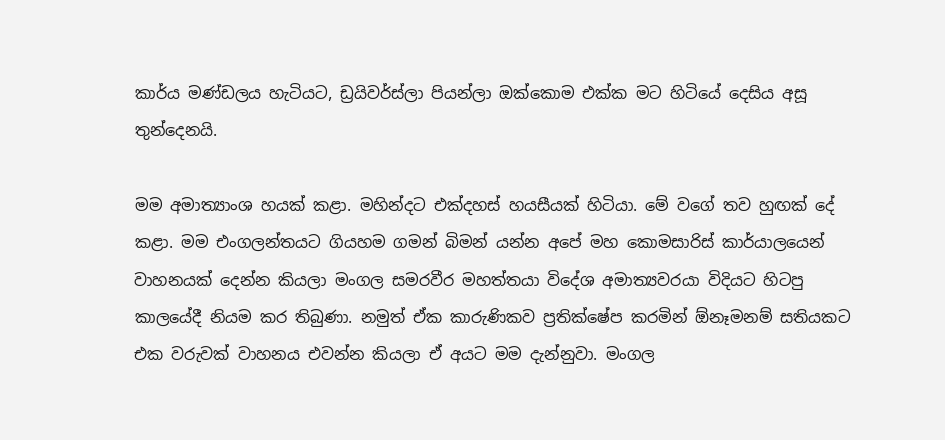කාර්ය මණ්ඩලය හැටියට, ඩ්‍රයිවර්ස්ලා පියන්ලා ඔක්කොම එක්ක මට හිටියේ දෙසිය අසූ තුන්දෙනයි.

මම අමාත්‍යාංශ හයක් කළා. මහින්දට එක්දහස් හයසීයක් හිටියා. මේ වගේ තව හුඟක් දේ කළා. මම එංගලන්තයට ගියහම ගමන් බිමන් යන්න අපේ මහ කොමසාරිස් කාර්යාලයෙන් වාහනයක් දෙන්න කියලා මංගල සමරවීර මහත්තයා විදේශ අමාත්‍යවරයා විදියට හිටපු කාලයේදී නියම කර තිබුණා. නමුත් ඒක කාරුණිකව ප්‍රතික්ෂේප කරමින් ඕනෑමනම් සතියකට එක වරුවක් වාහනය එවන්න කියලා ඒ අයට මම දැන්නුවා. මංගල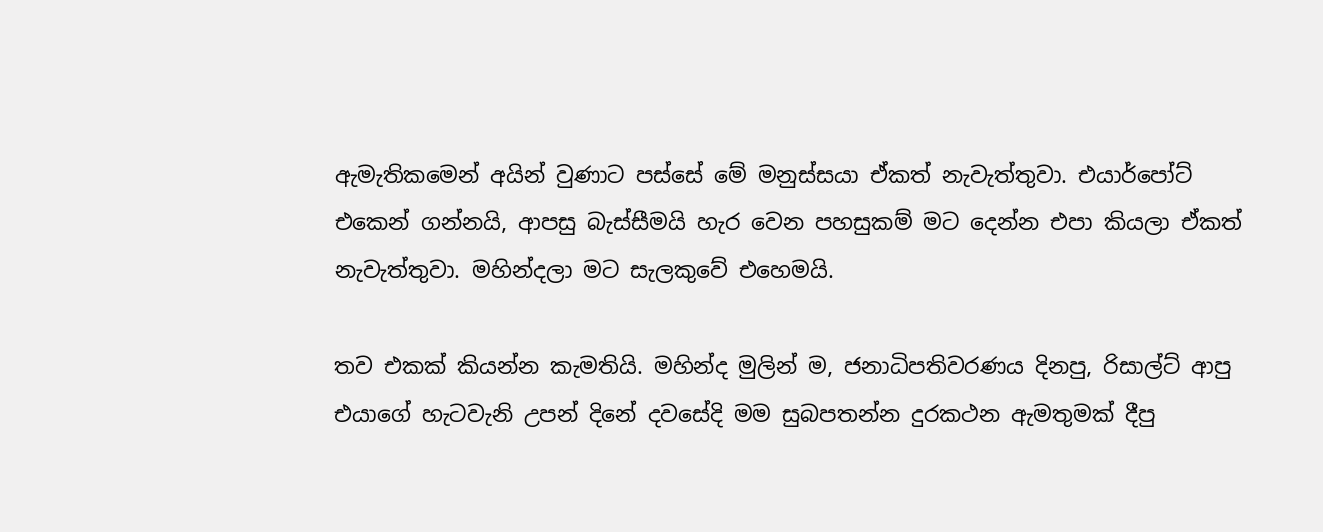ඇමැතිකමෙන් අයින් වුණාට පස්සේ මේ මනුස්සයා ඒකත් නැවැත්තුවා. එයාර්පෝට් එකෙන් ගන්නයි, ආපසු බැස්සීමයි හැර වෙන පහසුකම් මට දෙන්න එපා කියලා ඒකත් නැවැත්තුවා. මහින්දලා මට සැලකුවේ එහෙමයි.

තව එකක් කියන්න කැමතියි. මහින්ද මුලින් ම, ජනාධිපතිවරණය දිනපු, රිසාල්ට් ආපු එයාගේ හැටවැනි උපන් දිනේ දවසේදි මම සුබපතන්න දුරකථන ඇමතුමක් දීපු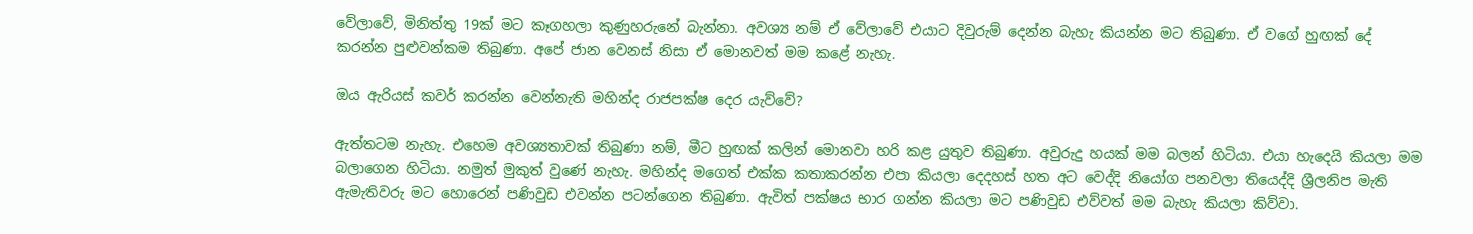වේලාවේ, මිනිත්තු 19ක් මට කෑගහලා කුණුහරුනේ බැන්නා. අවශ්‍ය නම් ඒ වේලාවේ එයාට දිවුරුම් දෙන්න ‍බැහැ කියන්න මට තිබුණා. ඒ වගේ හුඟක් දේ කරන්න පුළුවන්කම තිබුණා. අපේ ජාන වෙනස් නිසා ඒ මොනවත් මම කළේ නැහැ.

ඔය ඇරියස් කවර් කරන්න වෙන්නැති මහින්ද රාජපක්ෂ දෙර යැව්වේ?

ඇත්තටම නැහැ. එහෙම අවශ්‍යතාවක් තිබුණා නම්, මීට හුඟක් කලින් මොනවා හරි කළ යුතුව තිබුණා. අවුරුදු හයක් මම බලන් හිටියා. එයා හැදෙයි කියලා මම බලාගෙන හිටියා. නමුත් මුකුත් වුණේ නැහැ. මහින්ද මගෙත් එක්ක කතාකරන්න එපා කියලා දෙදහස් හත අට වෙද්දි නියෝග පනවලා තියෙද්දි ශ්‍රීලනිප මැති ඇමැතිවරු මට හොරෙන් පණිවුඩ එවන්න පටන්ගෙන තිබුණා. ඇවිත් පක්ෂය භාර ගන්න කියලා මට පණිවුඩ එව්වත් මම බැහැ කියලා කිව්වා.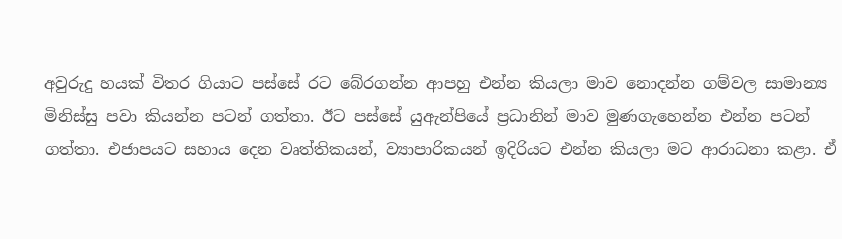අවුරුදු හයක් විතර ගියාට පස්සේ රට බේරගන්න ආපහු එන්න කියලා මාව නොදන්න ගම්වල සාමාන්‍ය මිනිස්සු පවා කියන්න පටන් ගත්තා. ඊට පස්සේ යුඇන්පියේ ප්‍රධානින් මාව මුණගැහෙන්න එන්න පටන් ගත්තා. එජාපයට සහාය දෙන වෘත්තිකයන්, ව්‍යාපාරිකයන් ඉදිරියට එන්න කියලා මට ආරාධනා කළා. ඒ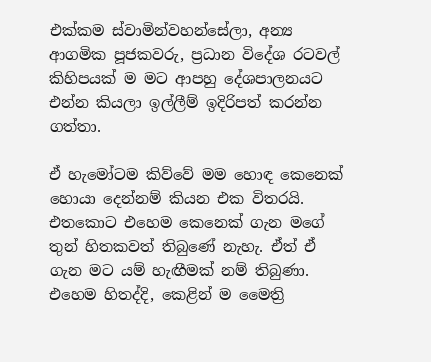එක්කම ස්වාමින්වහන්සේලා, අන්‍ය ආගමික පූජකවරු, ප්‍රධාන විදේශ රටවල් කිහිපයක් ම මට ආපහු දේශපාලනයට එන්න කියලා ඉල්ලීම් ඉදිරිපත් කරන්න ගත්තා.

ඒ හැමෝටම කිව්වේ මම හොඳ කෙනෙක් හොයා දෙන්නම් කියන එක විතරයි. එතකොට එහෙම කෙනෙක් ගැන මගේ තුන් හිතකවත් තිබුණේ නැහැ. ඒත් ඒ ගැන මට යම් හැඟීමක් නම් තිබුණා. එහෙම හිතද්දි, කෙළින් ම මෛත්‍රි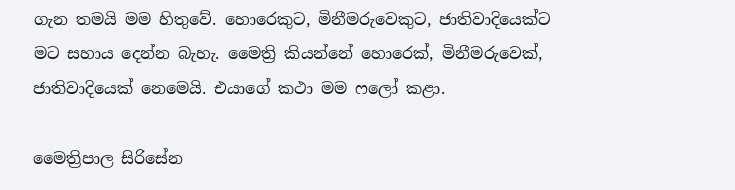ගැන තමයි මම හිතුවේ. හොරෙකුට, මිනීමරුවෙකුට, ජාතිවාදියෙක්ට මට සහාය දෙන්න බැහැ. මෛත්‍රි කියන්නේ හොරෙක්, මිනීමරුවෙක්, ජාතිවාදියෙක් නෙමෙයි. එයාගේ කථා මම ෆලෝ කළා.

මෛත්‍රිපාල සිරිසේන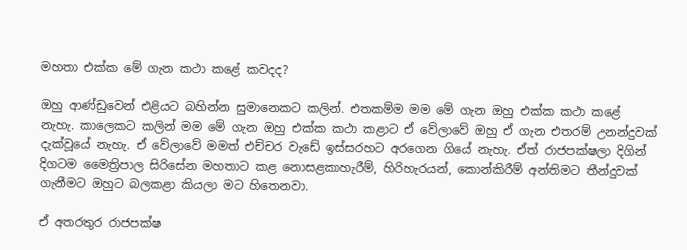මහතා එක්ක මේ ගැන කථා කළේ කවදද?

ඔහු ආණ්ඩුවෙන් එළියට බහින්න සුමානෙකට කලින්. එතකම්ම මම මේ ගැන ඔහු එක්ක කථා කළේ නැහැ. කාලෙකට කලින් මම මේ ගැන ඔහු එක්ක කථා කළාට ඒ වේලාවේ ඔහු ඒ ගැන එතරම් උනන්දුවක් දැක්වූයේ නැහැ. ඒ වේලාවේ මමත් එච්චර වැඩේ ඉස්සරහට අරගෙන ගියේ නැහැ. ඒත් රාජපක්ෂලා දිගින් දිගටම මෛත්‍රිපාල සිරිසේන මහතාට කළ නොසළකාහැරීම්, හිරිහැරයන්, කොන්කිරීම් අන්තිමට තීන්දුවක් ගැනීමට ඔහුට බලකළා කියලා මට හිතෙනවා.

ඒ අතරතුර රාජපක්ෂ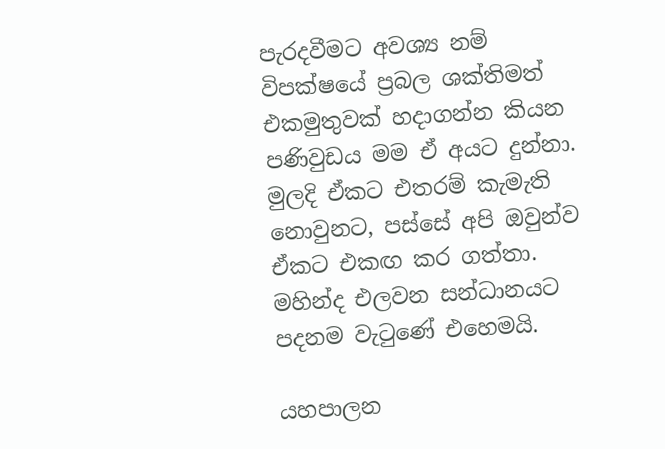පැරදවීමට අවශ්‍ය නම් විපක්ෂයේ ප්‍රබල ශක්තිමත් එකමුතුවක් හදාගන්න කියන පණිවුඩය මම ඒ අයට දුන්නා. මුලදි ඒකට එතරම් කැමැති නොවුනට, පස්සේ අපි ඔවුන්ව ඒකට එකඟ කර ගත්තා. මහින්ද එලවන සන්ධානයට පදනම වැටුණේ එහෙමයි.

යහපාලන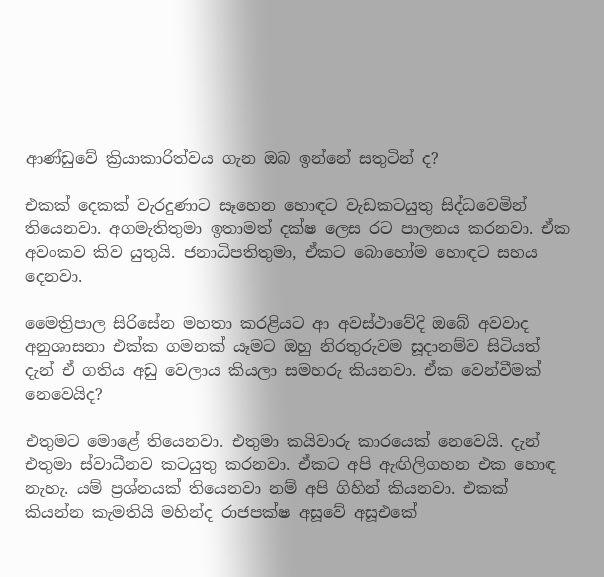ආණ්ඩුවේ ක්‍රියාකාරිත්වය ගැන ඔබ ඉන්නේ සතුටින් ද?

එකක් දෙකක් වැරදුණාට සෑහෙන හොඳට වැඩකටයුතු සිද්ධවෙමින් තියෙනවා. අගමැතිතුමා ඉතාමත් දක්ෂ ලෙස රට පාලනය කරනවා. ඒක අවංකව කිව යුතුයි. ජනාධිපතිතුමා, ඒකට බොහෝම හොඳට සහය දෙනවා.

මෛත්‍රිපාල සිරිසේන මහතා කරළියට ආ අවස්ථාවේදි ඔබේ අවවාද අනුශාසනා එක්ක ගමනක් යෑමට ඔහු නිරතුරුවම සූදානම්ව සිටියත් දැන් ඒ ගතිය අඩු වෙලාය කියලා සමහරු කියනවා. ඒක වෙන්වීමක් නෙවෙයිද?

එතුමට මොළේ තියෙනවා. එතුමා කයිවාරු කාරයෙක් නෙවෙයි. දැන් එතුමා ස්වාධීනව කටයුතු කරනවා. ඒකට අපි ඇඟිලිගහන එක හොඳ නැහැ. යම් ප්‍රශ්නයක් තියෙනවා නම් අපි ගිහින් කියනවා. එකක් කියන්න කැමතියි මහින්ද රාජපක්ෂ අසූවේ අසූඑකේ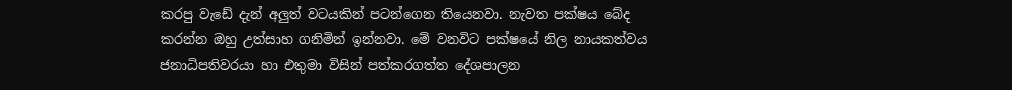කරපු වැඩේ දැන් අලුත් වටයකින් පටන්ගෙන තියෙනවා. නැවත පක්ෂය බේද කරන්න ඔහු උත්සාහ ගනිමින් ඉන්නවා. මේ වනවිට පක්ෂයේ නිල නායකත්වය ජනාධිපතිවරයා හා එතුමා විසින් පත්කරගත්ත දේශපාලන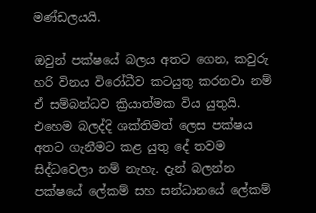මණ්ඩලයයි.

ඔවුන් පක්ෂයේ බලය අතට ගෙන, කවුරු හරි විනය විරෝධීව කටයුතු කරනවා නම් ඒ සම්බන්ධව ක්‍රියාත්මක විය යුතුයි. එහෙම බලද්දි ශක්තිමත් ලෙස පක්ෂය අතට ගැනීමට කළ යුතු දේ තවම සිද්ධවෙලා නම් නැහැ. දැන් බලන්න පක්ෂයේ ලේකම් සහ සන්ධානයේ ලේකම්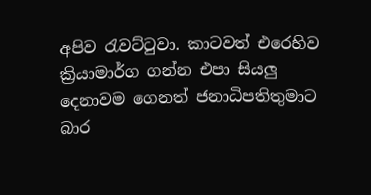අපිව රැවට්ටුවා. කාටවත් එරෙහිව ක්‍රියාමාර්ග ගන්න එපා සියලු දෙනාවම ගෙනත් ජනාධිපතිතුමාට බාර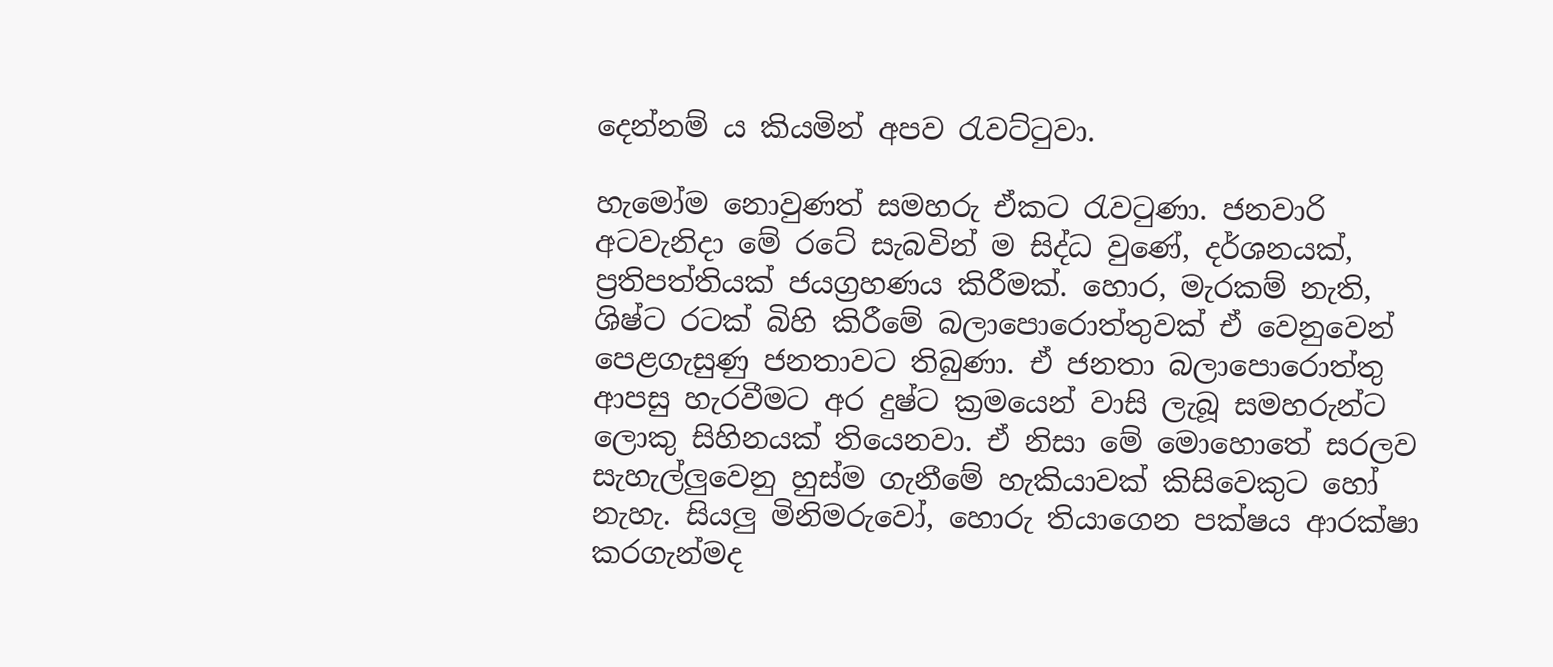දෙන්නම් ය කියමින් අපව රැවට්ටුවා.

හැමෝම නොවුණත් සමහරු ඒකට රැවටුණා. ජනවාරි අටවැනිදා මේ රටේ සැබවින් ම සිද්ධ වුණේ, දර්ශනයක්, ප්‍රතිපත්තියක් ජයග්‍රහණය කිරීමක්. හොර, මැරකම් නැති, ශිෂ්ට රටක් බිහි කිරීමේ බලාපොරොත්තුවක් ඒ වෙනුවෙන් පෙළගැසුණු ජනතාවට තිබුණා. ඒ ජනතා බලාපොරොත්තු ආපසු හැරවීමට අර දුෂ්ට ක්‍රමයෙන් වාසි ලැබූ සමහරුන්ට ලොකු සිහිනයක් තියෙනවා. ඒ නිසා මේ මොහොතේ සරලව සැහැල්ලුවෙනු හුස්ම ගැනීමේ හැකියාවක් කිසිවෙකුට හෝ නැහැ. සියලු මිනිමරුවෝ, හොරු තියාගෙන පක්ෂය ආරක්ෂා කරගැන්මද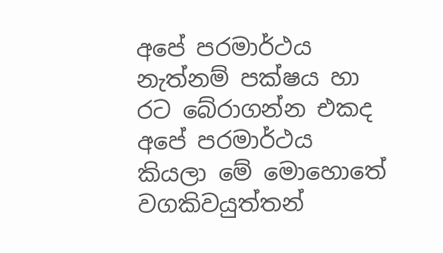අපේ පරමාර්ථය නැත්නම් පක්ෂය හා රට බේරාගන්න එකද අපේ පරමාර්ථය කියලා මේ මොහොතේ වගකිවයුත්තන්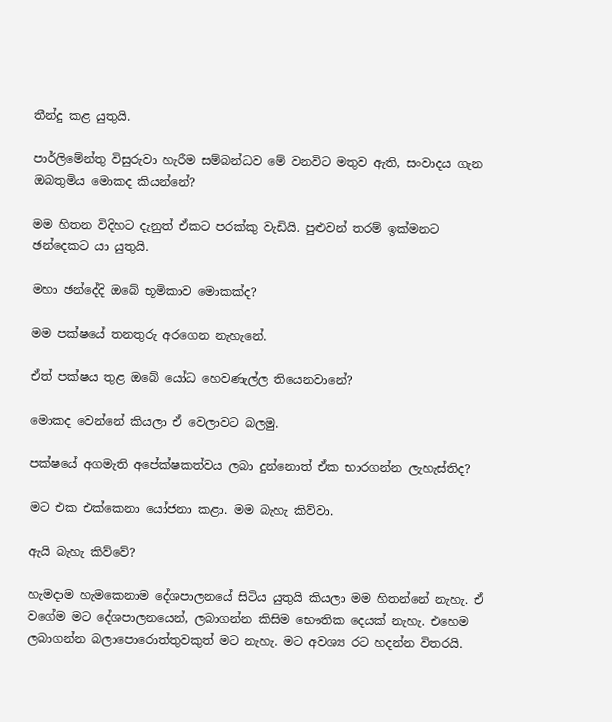තීන්දු කළ යුතුයි.

පාර්ලිමේන්තු විසුරුවා හැරීම සම්බන්ධව මේ වනවිට මතුව ඇති, සංවාදය ගැන ඔබතුමිය මොකද කියන්නේ?

මම හිතන විදිහට දැනුත් ඒකට පරක්කු වැඩියි. පුළුවන් තරම් ඉක්මනට ඡන්දෙකට යා යුතුයි.

මහා ඡන්දේදි ඔබේ භූමිකාව මොකක්ද?

මම පක්ෂයේ තනතුරු අරගෙන නැහැනේ.

ඒත් පක්ෂය තුළ ඔබේ යෝධ හෙවණැල්ල තියෙනවානේ?

මොකද වෙන්නේ කියලා ඒ වෙලාවට බලමු.

පක්ෂයේ අගමැති අපේක්ෂකත්වය ලබා දුන්නොත් ඒක භාරගන්න ලැහැස්තිද?

මට එක එක්කෙනා යෝජනා කළා. මම බැහැ කිව්වා.

ඇයි බැහැ කිව්වේ?

හැමදාම හැමකෙනාම දේශපාලනයේ සිටිය යුතුයි කියලා මම හිතන්නේ නැහැ. ඒ වගේම මට දේශපාලනයෙන්, ලබාගන්න කිසිම භෞතික දෙයක් නැහැ. එහෙම ලබාගන්න බලාපොරොත්තුවකුත් මට නැහැ. මට අවශ්‍ය රට හදන්න විතරයි.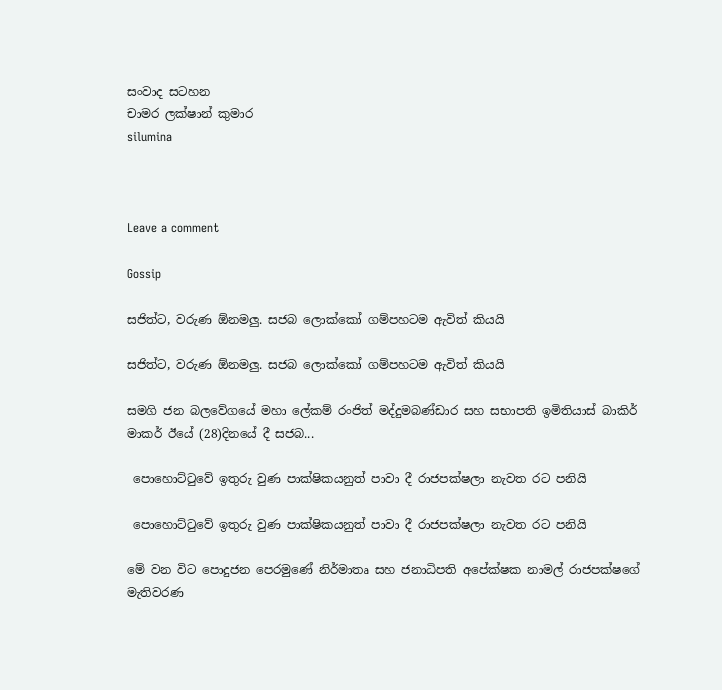සංවාද සටහන
චාමර ලක්ෂාන් කුමාර
silumina



Leave a comment

Gossip

සජිත්ට, වරුණ ඕනමලු. සජබ ලොක්කෝ ගම්පහටම ඇවිත් කියයි

සජිත්ට, වරුණ ඕනමලු. සජබ ලොක්කෝ ගම්පහටම ඇවිත් කියයි

සමගි ජන බලවේගයේ මහා ලේකම් රංජිත් මද්දුමබණ්ඩාර සහ සභාපති ඉමිතියාස් බාකිර් මාකර් ඊයේ (28)දිනයේ දී සජබ...

 පොහොට්ටුවේ ඉතුරු වුණ පාක්ෂිකයනුත් පාවා දී රාජපක්ෂලා නැවත රට පනියි

 පොහොට්ටුවේ ඉතුරු වුණ පාක්ෂිකයනුත් පාවා දී රාජපක්ෂලා නැවත රට පනියි

මේ වන විට පොදුජන පෙරමුණේ නිර්මාතෘ සහ ජනාධිපති අපේක්ෂක නාමල් රාජපක්ෂගේ මැතිවරණ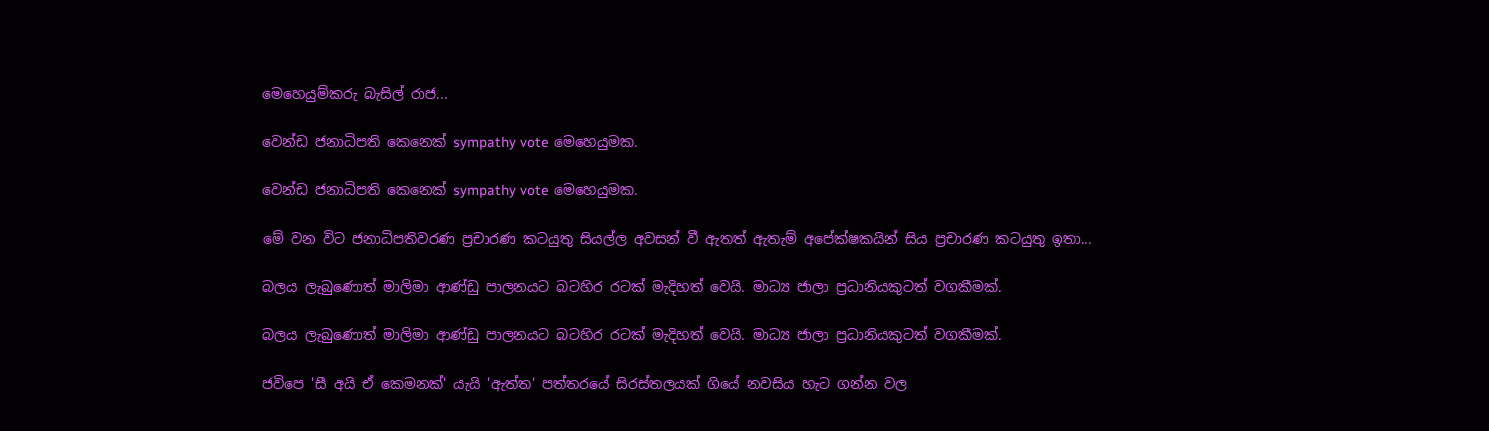මෙහෙයුම්කරු බැසිල් රාජ...

වෙන්ඩ ජනාධිපති කෙනෙක් sympathy vote මෙහෙයුමක.

වෙන්ඩ ජනාධිපති කෙනෙක් sympathy vote මෙහෙයුමක.

මේ වන විට ජනාධිපතිවරණ ප්‍රචාරණ කටයුතු සියල්ල අවසන් වී ඇතත් ඇතැම් අපේක්ෂකයින් සිය ප්‍රචාරණ කටයුතු ඉතා...

බලය ලැබුණොත් මාලිමා ආණ්ඩු පාලනයට බටහිර රටක් මැදිහත් වෙයි. මාධ්‍ය ජාලා ප්‍රධානියකුටත් වගකීමක්.

බලය ලැබුණොත් මාලිමා ආණ්ඩු පාලනයට බටහිර රටක් මැදිහත් වෙයි. මාධ්‍ය ජාලා ප්‍රධානියකුටත් වගකීමක්.

ජවිපෙ 'සී අයි ඒ කෙමනක්' යැයි 'ඇත්ත' පත්තරයේ සිරස්තලයක් ගියේ නවසිය හැට ගන්න වල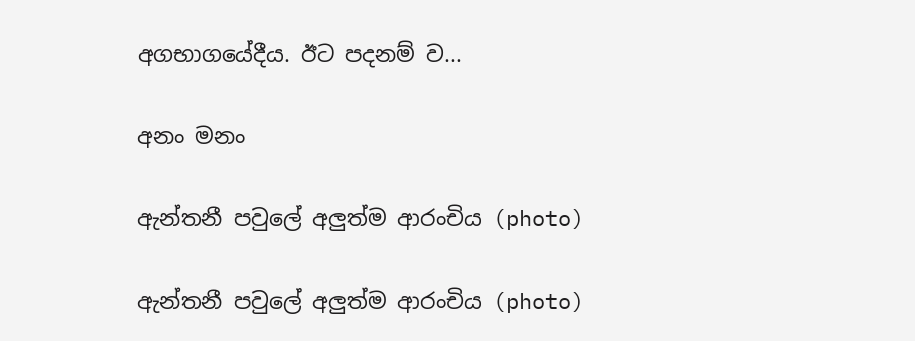අගභාගයේදීය. ඊට පදනම් ව...

අනං මනං

ඇන්තනී පවුලේ අලුත්ම ආරංචිය (photo)

ඇන්තනී පවුලේ අලුත්ම ආරංචිය (photo)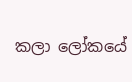කලා ලෝකයේ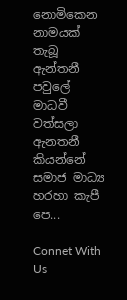නොමිකෙන නාමයක් තැබූ ඇන්තනී පවුලේ මාධවී වත්සලා ඇනතනී කියන්නේ  සමාජ මාධ්‍ය හරහා කැපී පෙ...

Connet With Us